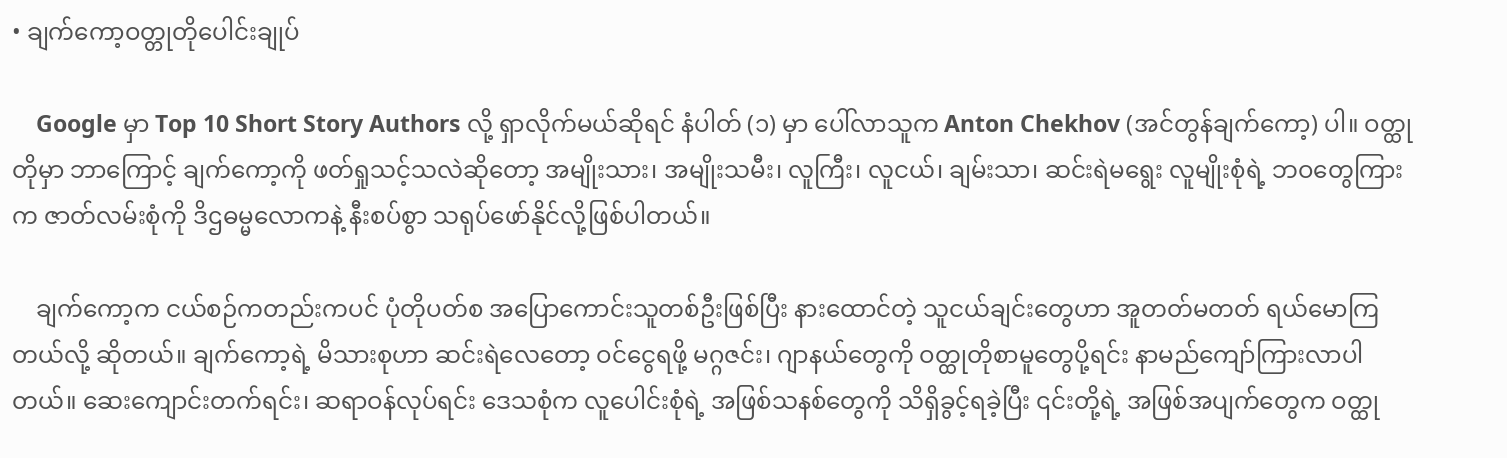• ချက်ကော့ဝတ္တုတိုပေါင်းချုပ်

    Google မှာ Top 10 Short Story Authors လို့ ရှာလိုက်မယ်ဆိုရင် နံပါတ် (၁) မှာ ပေါ်လာသူက Anton Chekhov (အင်တွန်ချက်ကော့) ပါ။ ဝတ္ထုတိုမှာ ဘာကြောင့် ချက်ကော့ကို ဖတ်ရှုသင့်သလဲဆိုတော့ အမျိုးသား၊ အမျိုးသမီး၊ လူကြီး၊ လူငယ်၊ ချမ်းသာ၊ ဆင်းရဲမရွေး လူမျိုးစုံရဲ့ ဘဝတွေကြားက ဇာတ်လမ်းစုံကို ဒိဌဓမ္မလောကနဲ့ နီးစပ်စွာ သရုပ်ဖော်နိုင်လို့ဖြစ်ပါတယ်။

    ချက်ကော့က ငယ်စဉ်ကတည်းကပင် ပုံတိုပတ်စ အပြောကောင်းသူတစ်ဦးဖြစ်ပြီး နားထောင်တဲ့ သူငယ်ချင်းတွေဟာ အူတတ်မတတ် ရယ်မောကြတယ်လို့ ဆိုတယ်။ ချက်ကော့ရဲ့ မိသားစုဟာ ဆင်းရဲလေတော့ ဝင်ငွေရဖို့ မဂ္ဂဇင်း၊ ဂျာနယ်တွေကို ဝတ္ထုတိုစာမူတွေပို့ရင်း နာမည်ကျော်ကြားလာပါတယ်။ ဆေးကျောင်းတက်ရင်း၊ ဆရာဝန်လုပ်ရင်း ဒေသစုံက လူပေါင်းစုံရဲ့ အဖြစ်သနစ်တွေကို သိရှိခွင့်ရခဲ့ပြီး ၎င်းတို့ရဲ့ အဖြစ်အပျက်တွေက ဝတ္ထု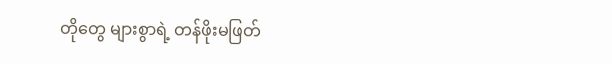တိုတွေ များစွာရဲ့ တန်ဖိုးမဖြတ်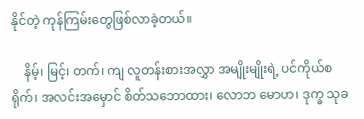နိုင်တဲ့ ကုန်ကြမ်းတွေဖြစ်လာခဲ့တယ်။

    နိမ့်၊ မြင့်၊ တက်၊ ကျ လူတန်းစားအလွှာ အမျိုးမျိုးရဲ့ ပင်ကိုယ်စရိုက်၊ အလင်းအမှောင် စိတ်သဘောထား၊ လောဘ မောဟ၊ ဒုက္ခ သုခ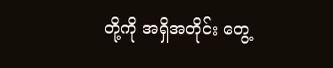တို့ကို အရှိအတိုင်း တွေ့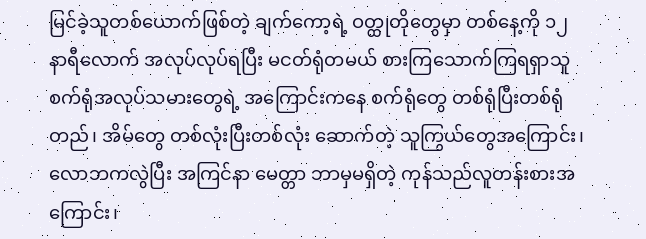မြင်ခဲ့သူတစ်ယောက်ဖြစ်တဲ့ ချက်ကော့ရဲ့ ဝတ္ထုတိုတွေမှာ တစ်နေ့ကို ၁၂ နာရီလောက် အလုပ်လုပ်ရပြီး မငတ်ရုံတမယ် စားကြသောက်ကြရရှာသူ စက်ရုံအလုပ်သမားတွေရဲ့ အကြောင်းကနေ စက်ရုံတွေ တစ်ရုံပြီးတစ်ရုံတည်၊ အိမ်တွေ တစ်လုံးပြီးတစ်လုံး ဆောက်တဲ့ သူကြွယ်တွေအကြောင်း၊ လောဘကလွဲပြီး အကြင်နာ မေတ္တာ ဘာမှမရှိတဲ့ ကုန်သည်လူတန်းစားအကြောင်း၊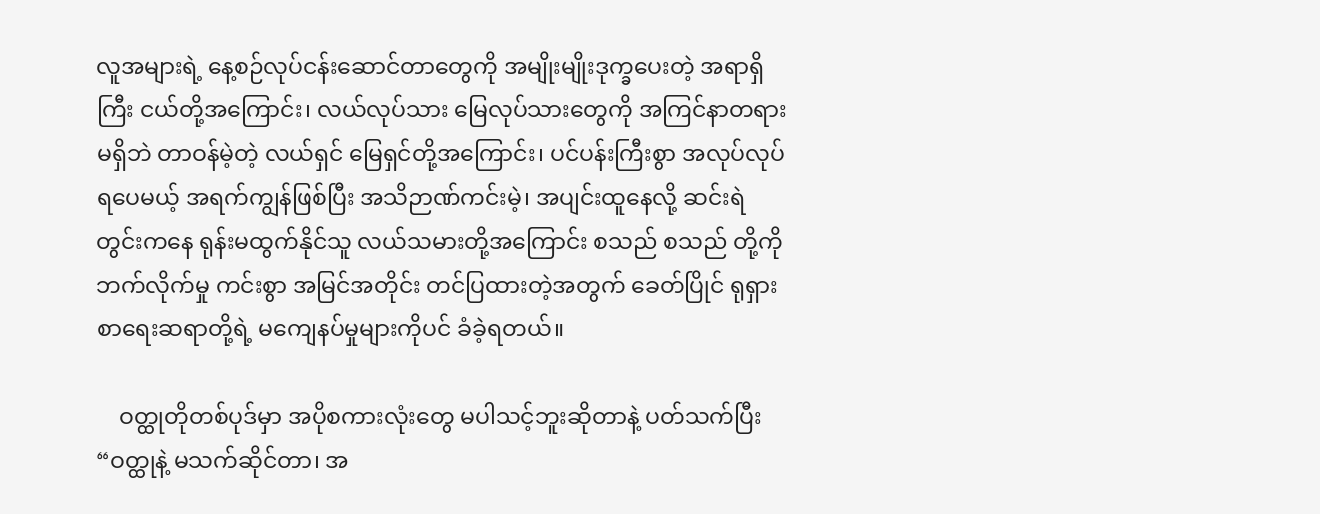လူအများရဲ့ နေ့စဉ်လုပ်ငန်းဆောင်တာတွေကို အမျိုးမျိုးဒုက္ခပေးတဲ့ အရာရှိ ကြီး ငယ်တို့အကြောင်း၊ လယ်လုပ်သား မြေလုပ်သားတွေကို အကြင်နာတရားမရှိဘဲ တာဝန်မဲ့တဲ့ လယ်ရှင် မြေရှင်တို့အကြောင်း၊ ပင်ပန်းကြီးစွာ အလုပ်လုပ်ရပေမယ့် အရက်ကျွန်ဖြစ်ပြီး အသိဉာဏ်ကင်းမဲ့၊ အပျင်းထူနေလို့ ဆင်းရဲတွင်းကနေ ရုန်းမထွက်နိုင်သူ လယ်သမားတို့အကြောင်း စသည် စသည် တို့ကို ဘက်လိုက်မှု ကင်းစွာ အမြင်အတိုင်း တင်ပြထားတဲ့အတွက် ခေတ်ပြိုင် ရုရှားစာရေးဆရာတို့ရဲ့ မကျေနပ်မှုများကိုပင် ခံခဲ့ရတယ်။

    ဝတ္ထုတိုတစ်ပုဒ်မှာ အပိုစကားလုံးတွေ မပါသင့်ဘူးဆိုတာနဲ့ ပတ်သက်ပြီး “ဝတ္ထုနဲ့ မသက်ဆိုင်တာ၊ အ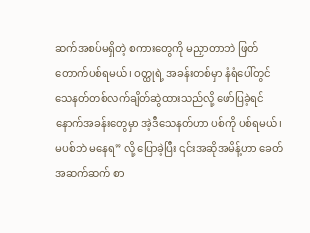ဆက်အစပ်မရှိတဲ့ စကားတွေကို မညှာတာဘဲ ဖြတ်တောက်ပစ်ရမယ်၊ ဝတ္ထုရဲ့ အခန်းတစ်မှာ နံရံပေါ်တွင် သေနတ်တစ်လက်ချိတ်ဆွဲထားသည်လို့ ဖော်ပြခဲ့ရင် နောက်အခန်းတွေမှာ အဲ့ဒီသေနတ်ဟာ ပစ်ကို ပစ်ရမယ်၊ မပစ်ဘဲ မနေရ” လို့ ပြောခဲ့ပြီး ၎င်းအဆိုအမိန့်ဟာ ခေတ်အဆက်ဆက် စာ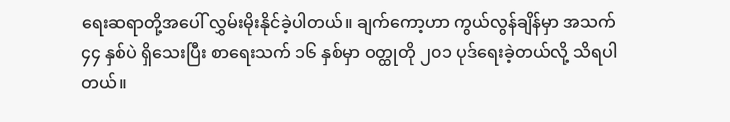ရေးဆရာတို့အပေါ် လွှမ်းမိုးနိုင်ခဲ့ပါတယ်။ ချက်ကော့ဟာ ကွယ်လွန်ချိန်မှာ အသက် ၄၄ နှစ်ပဲ ရှိသေးပြီး စာရေးသက် ၁၆ နှစ်မှာ ဝတ္ထုတို ၂၀၁ ပုဒ်ရေးခဲ့တယ်လို့ သိရပါတယ်။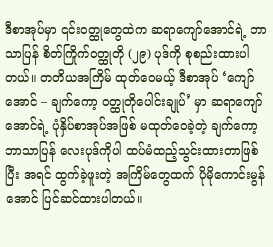ဒီစာအုပ်မှာ ၎င်းဝတ္ထုတွေထဲက ဆရာကျော်အောင်ရဲ့ ဘာသာပြန် စိတ်ကြိုက်ဝတ္ထုတို (၂၉) ပုဒ်ကို စုစည်းထားပါတယ်။ တတိယအကြိမ် ထုတ်ဝေမယ့် ဒီစာအုပ် ‘ကျော်အောင် – ချက်ကော့ ဝတ္ထုတိုပေါင်းချုပ်’ မှာ ဆရာကျော်အောင်ရဲ့ ပုံနှိပ်စာအုပ်အဖြစ် မထုတ်ဝေခဲ့တဲ့ ချက်ကော့ ဘာသာပြန် လေးပုဒ်ကိုပါ ထပ်မံထည့်သွင်းထားတာဖြစ်ပြီး အရင် ထွက်ခဲ့ဖူးတဲ့ အကြိမ်တွေထက် ပိုမိုကောင်းမွန်အောင် ပြင်ဆင်ထားပါတယ်။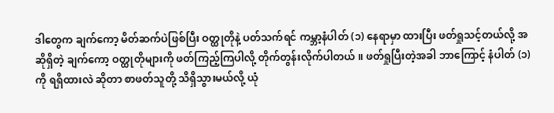ဒါတွေက ချက်ကော့ မိတ်ဆက်ပဲဖြစ်ပြီး ဝတ္ထုတိုနဲ့ ပတ်သက်ရင် ကမ္ဘာ့နံပါတ် (၁) နေရာမှာ ထားပြီး ဖတ်ရှုသင့်တယ်လို့ အဆိုရှိတဲ့ ချက်ကော့ ဝတ္ထုတိုများကို ဖတ်ကြည့်ကြပါလို့ တိုက်တွန်းလိုက်ပါတယ်။ ဖတ်ရှုပြီးတဲ့အခါ ဘာကြောင့် နံပါတ် (၁) ကို ရရှိထားလဲ ဆိုတာ စာဖတ်သူတို့ သိရှိသွားမယ်လို့ ယုံ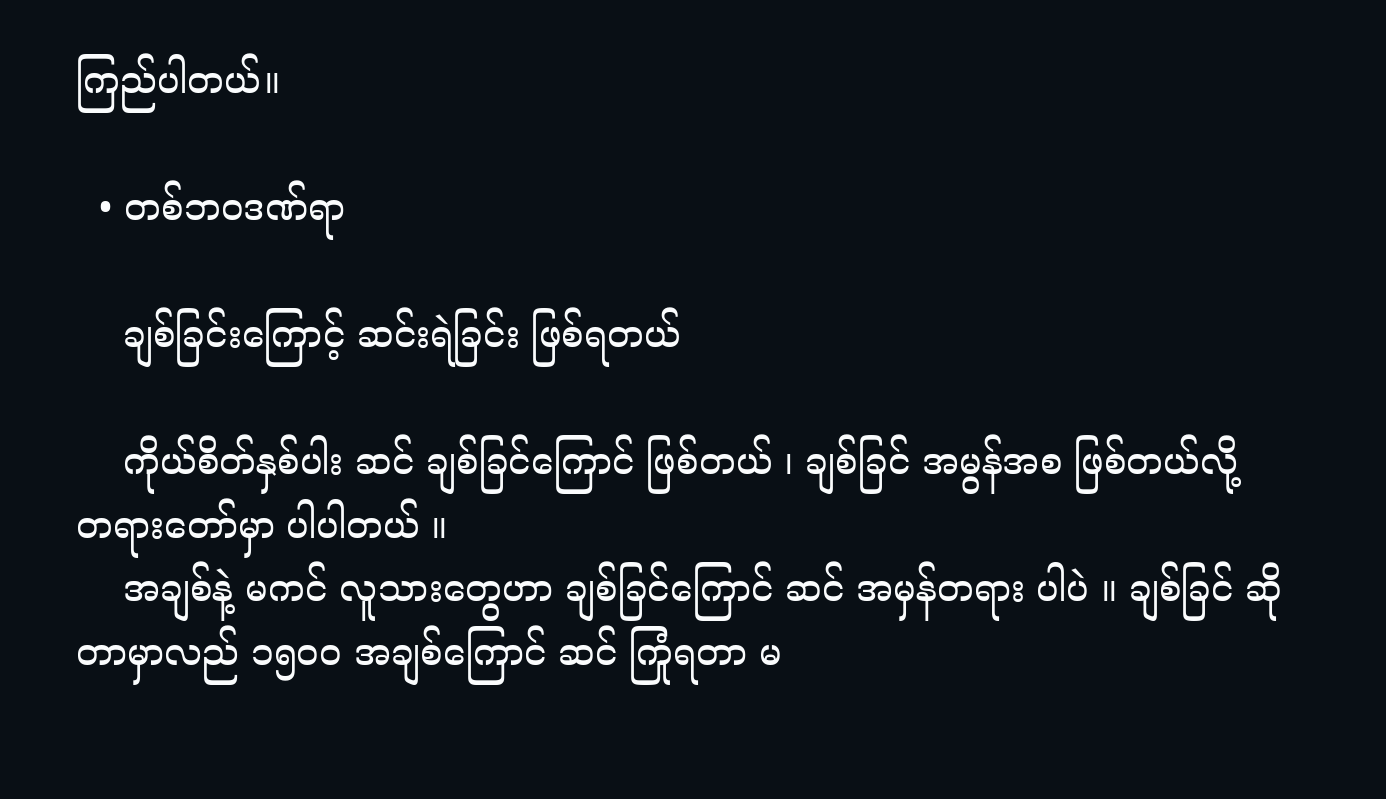ကြည်ပါတယ်။

  • တစ်ဘဝဒဏ်ရာ

    ချစ်ခြင်းကြောင့် ဆင်းရဲခြင်း ဖြစ်ရတယ်

    ကိုယ်စိတ်နှစ်ပါး ဆင် ချစ်ခြင်ကြောင် ဖြစ်တယ် ၊ ချစ်ခြင် အမွန်အစ ဖြစ်တယ်လို့ တရားတော်မှာ ပါပါတယ် ။
    အချစ်နဲ့ မကင် လူသားတွေဟာ ချစ်ခြင်ကြောင် ဆင် အမှန်တရား ပါပဲ ။ ချစ်ခြင် ဆိုတာမှာလည် ၁၅၀ဝ အချစ်ကြောင် ဆင် ကြုံရတာ မ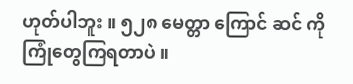ဟုတ်ပါဘူး ။ ၅၂၈ မေတ္တာ ကြောင် ဆင် ကို ကြုံတွေကြရတာပဲ ။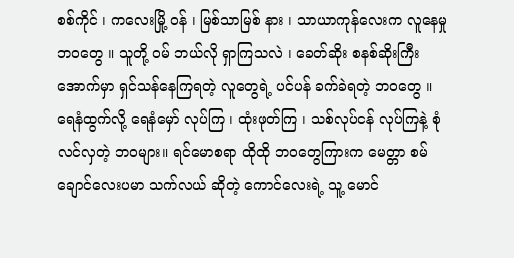စစ်ကိုင် ၊ ကလေးမြို့ ဝန် ၊ မြစ်သာမြစ် နား ၊ သာယာကုန်လေးက လူနေမှုဘဝတွေ ။ သူတို့ ဝမ် ဘယ်လို ရှာကြသလဲ ၊ ခေတ်ဆိုး စနစ်ဆိုးကြီး အောက်မှာ ရှင်သန်နေကြရတဲ့ လူတွေရဲ့ ပင်ပန် ခက်ခဲရတဲ့ ဘဝတွေ ။ ရေနံထွက်လို့ ရေနံမှော် လုပ်ကြ ၊ ထုံးဖုတ်ကြ ၊ သစ်လုပ်ငန် လုပ်ကြနဲ့ စုံလင်လှတဲ့ ဘဝများ။ ရင်မောစရာ ထိုထို ဘဝတွေကြားက မေတ္တာ စမ်ချောင်လေးပမာ သက်လယ် ဆိုတဲ့ ကောင်လေးရဲ့ သူ့ မောင်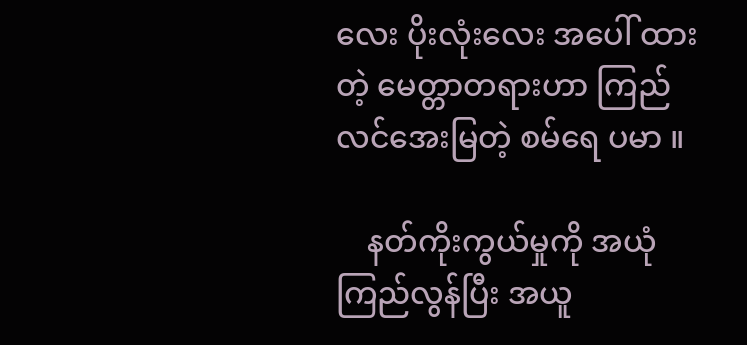လေး ပိုးလုံးလေး အပေါ် ထားတဲ့ မေတ္တာတရားဟာ ကြည်လင်အေးမြတဲ့ စမ်ရေ ပမာ ။

    နတ်ကိုးကွယ်မှုကို အယုံကြည်လွန်ပြီး အယူ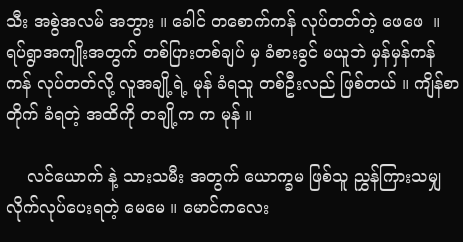သီး အစွဲအလမ် အဘွား ။ ခေါင် တစောက်ကန် လုပ်တတ်တဲ့ ဖေဖေ  ။ ရပ်ရွာအကျိုးအတွက် တစ်ပြားတစ်ချပ် မှ ခံစားခွင် မယူဘဲ မှန်မှန်ကန်ကန် လုပ်တတ်လို့ လူအချို့ရဲ့ မုန် ခံရသူ တစ်ဦးလည် ဖြစ်တယ် ။ ကျိန်စာတိုက် ခံရတဲ့ အထိကို တချို့က က မုန် ။

    လင်ယောက် နဲ့ သားသမီး အတွက် ယောက္ခမ ဖြစ်သူ ညွှန်ကြားသမျှ လိုက်လုပ်ပေးရတဲ့ မေမေ ။ မောင်ကလေး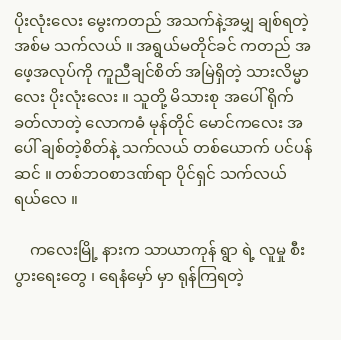ပိုးလုံးလေး မွေးကတည် အသက်နဲ့အမျှ ချစ်ရတဲ့ အစ်မ သက်လယ် ။ အရွယ်မတိုင်ခင် ကတည် အဖေ့အလုပ်ကို ကူညီချင်စိတ် အမြဲရှိတဲ့ သားလိမ္မာလေး ပိုးလုံးလေး ။ သူတို့ မိသားစု အပေါ် ရိုက်ခတ်လာတဲ့ လောကဓံ မုန်တိုင် မောင်ကလေး အပေါ် ချစ်တဲ့စိတ်နဲ့ သက်လယ် တစ်ယောက် ပင်ပန် ဆင် ။ တစ်ဘဝစာဒဏ်ရာ ပိုင်ရှင် သက်လယ် ရယ်လေ ။

    ကလေးမြို့ နားက သာယာကုန် ရွာ ရဲ့ လူမှု စီးပွားရေးတွေ ၊ ရေနံမှော် မှာ ရုန်ကြရတဲ့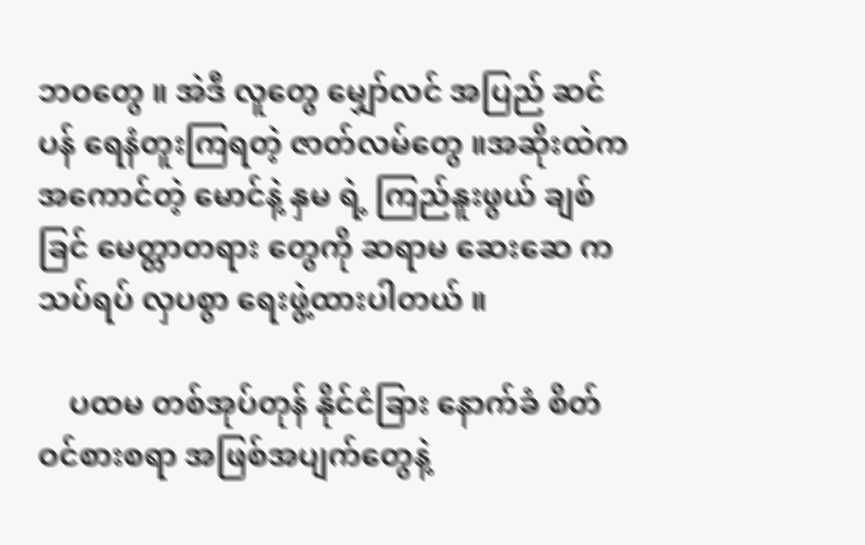ဘဝတွေ ။ အဲဒီ လူတွေ မျှော်လင် အပြည် ဆင်ပန် ရေနံတူးကြရတဲ့ ဇာတ်လမ်တွေ ။အဆိုးထဲက အကောင်တဲ့ မောင်နဲ့ နှမ ရဲ့ ကြည်နူးဖွယ် ချစ်ခြင် မေတ္တာတရား တွေကို ဆရာမ ဆေးဆေ က သပ်ရပ် လှပစွာ ရေးဖွဲ့ထားပါတယ် ။

    ပထမ တစ်အုပ်တုန် နိုင်ငံခြား နောက်ခံ စိတ်ဝင်စားစရာ အဖြစ်အပျက်တွေနဲ့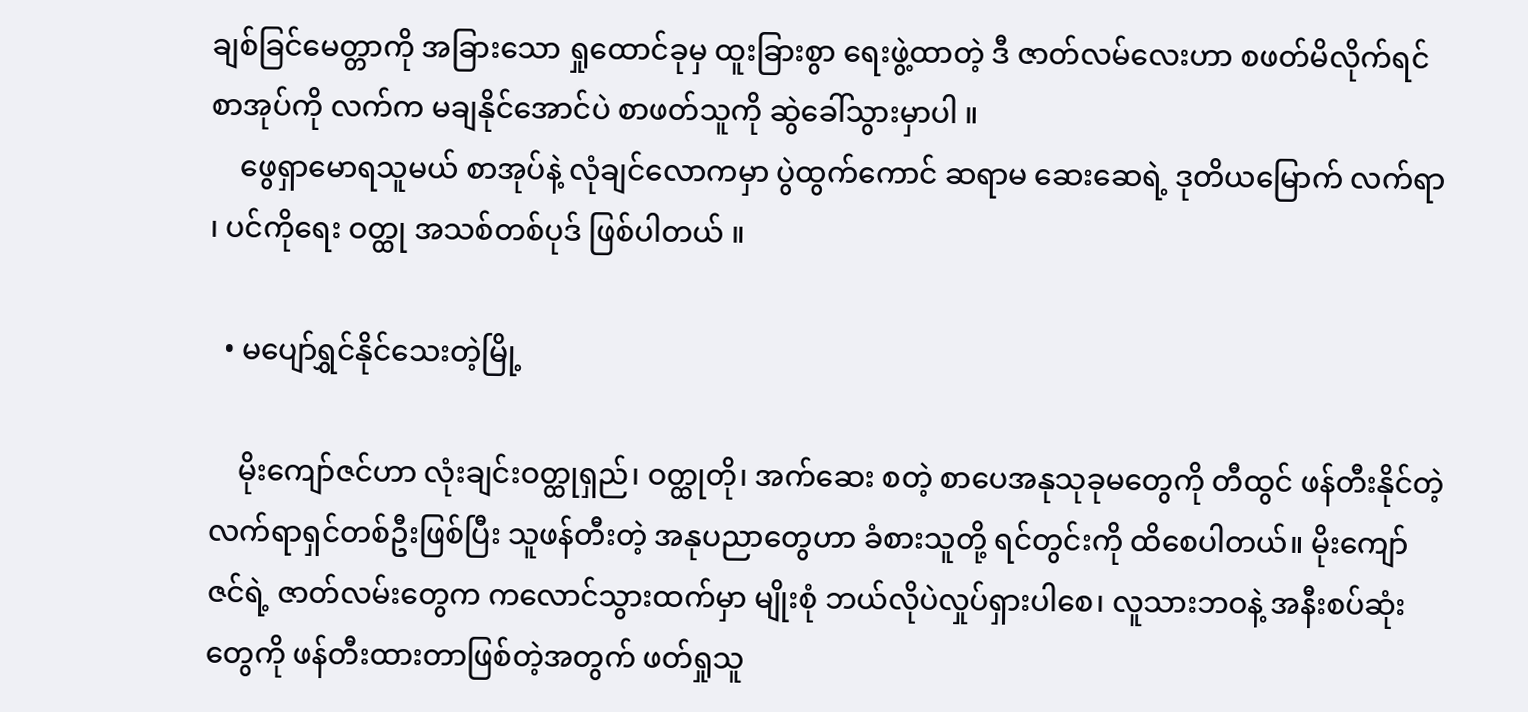ချစ်ခြင်မေတ္တာကို အခြားသော ရှုထောင်ခုမှ ထူးခြားစွာ ရေးဖွဲ့ထာတဲ့ ဒီ ဇာတ်လမ်လေးဟာ စဖတ်မိလိုက်ရင် စာအုပ်ကို လက်က မချနိုင်အောင်ပဲ စာဖတ်သူကို ဆွဲခေါ်သွားမှာပါ ။
    ဖွေရှာမောရသူမယ် စာအုပ်နဲ့ လုံချင်လောကမှာ ပွဲထွက်ကောင် ဆရာမ ဆေးဆေရဲ့ ဒုတိယမြောက် လက်ရာ ၊ ပင်ကိုရေး ဝတ္ထု အသစ်တစ်ပုဒ် ဖြစ်ပါတယ် ။

  • မပျော်ရွှင်နိုင်သေးတဲ့မြို့

    မိုးကျော်ဇင်ဟာ လုံးချင်းဝတ္ထုရှည်၊ ဝတ္ထုတို၊ အက်ဆေး စတဲ့ စာပေအနုသုခုမတွေကို တီထွင် ဖန်တီးနိုင်တဲ့ လက်ရာရှင်တစ်ဦးဖြစ်ပြီး သူဖန်တီးတဲ့ အနုပညာတွေဟာ ခံစားသူတို့ ရင်တွင်းကို ထိစေပါတယ်။ မိုးကျော်ဇင်ရဲ့ ဇာတ်လမ်းတွေက ကလောင်သွားထက်မှာ မျိုးစုံ ဘယ်လိုပဲလှုပ်ရှားပါစေ၊ လူသားဘဝနဲ့ အနီးစပ်ဆုံးတွေကို ဖန်တီးထားတာဖြစ်တဲ့အတွက် ဖတ်ရှုသူ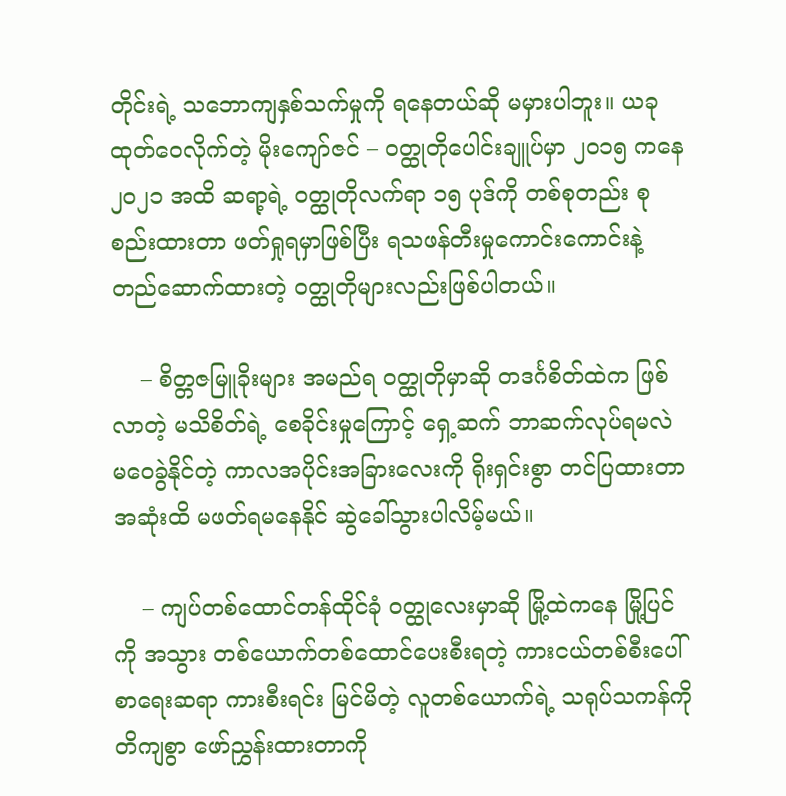တိုင်းရဲ့ သဘောကျနှစ်သက်မှုကို ရနေတယ်ဆို မမှားပါဘူး။ ယခု ထုတ်ဝေလိုက်တဲ့ မိုးကျော်ဇင် – ဝတ္ထုတိုပေါင်းချူပ်မှာ ၂၀၁၅ ကနေ ၂၀၂၁ အထိ ဆရာ့ရဲ့ ဝတ္ထုတိုလက်ရာ ၁၅ ပုဒ်ကို တစ်စုတည်း စုစည်းထားတာ ဖတ်ရှုရမှာဖြစ်ပြီး ရသဖန်တီးမှုကောင်းကောင်းနဲ့ တည်ဆောက်ထားတဲ့ ဝတ္ထုတိုများလည်းဖြစ်ပါတယ်။

    – စိတ္တဇမြူခိုးများ အမည်ရ ဝတ္ထုတိုမှာဆို တဒင်္ဂစိတ်ထဲက ဖြစ်လာတဲ့ မသိစိတ်ရဲ့ စေခိုင်းမှုကြောင့် ရှေ့ဆက် ဘာဆက်လုပ်ရမလဲ မဝေခွဲနိုင်တဲ့ ကာလအပိုင်းအခြားလေးကို ရိုးရှင်းစွာ တင်ပြထားတာ အဆုံးထိ မဖတ်ရမနေနိုင် ဆွဲခေါ်သွားပါလိမ့်မယ်။

    – ကျပ်တစ်ထောင်တန်ထိုင်ခုံ ဝတ္ထုလေးမှာဆို မြို့ထဲကနေ မြို့ပြင်ကို အသွား တစ်ယောက်တစ်ထောင်ပေးစီးရတဲ့ ကားငယ်တစ်စီးပေါ် စာရေးဆရာ ကားစီးရင်း မြင်မိတဲ့ လူတစ်ယောက်ရဲ့ သရုပ်သကန်ကို တိကျစွာ ဖော်ညွှန်းထားတာကို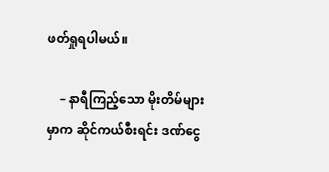ဖတ်ရှုရပါမယ်။

    – နာရီကြည့်သော မိုးတိမ်များမှာက ဆိုင်ကယ်စီးရင်း ဒဏ်ငွေ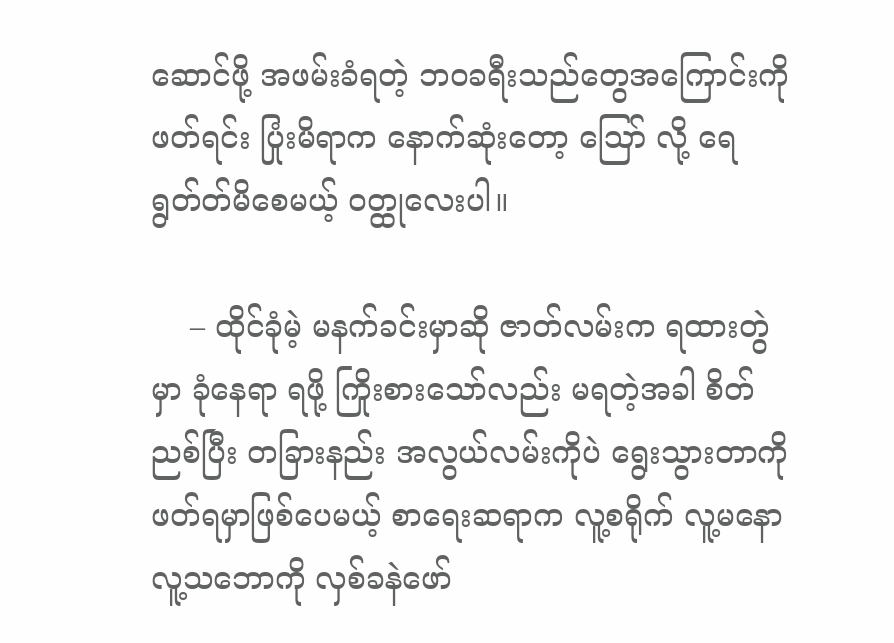ဆောင်ဖို့ အဖမ်းခံရတဲ့ ဘဝခရီးသည်တွေအကြောင်းကို ဖတ်ရင်း ပြုံးမိရာက နောက်ဆုံးတော့ ဪ လို့ ရေရွတ်တ်မိစေမယ့် ဝတ္ထုလေးပါ။

    – ထိုင်ခုံမဲ့ မနက်ခင်းမှာဆို ဇာတ်လမ်းက ရထားတွဲမှာ ခုံနေရာ ရဖို့ ကြိုးစားသော်လည်း မရတဲ့အခါ စိတ်ညစ်ပြီး တခြားနည်း အလွယ်လမ်းကိုပဲ ရွေးသွားတာကို ဖတ်ရမှာဖြစ်ပေမယ့် စာရေးဆရာက လူ့စရိုက် လူ့မနော လူ့သဘောကို လှစ်ခနဲဖော်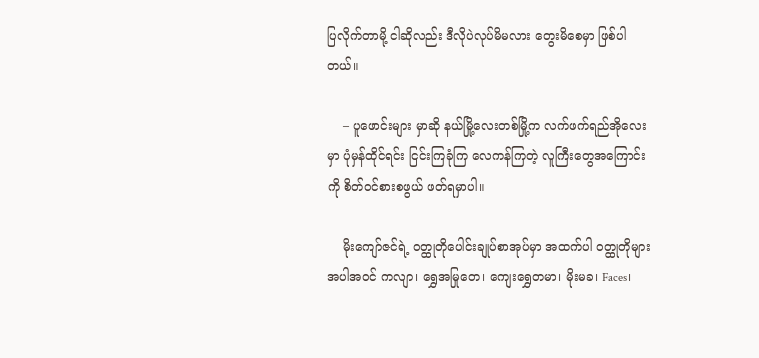ပြလိုက်တာမို့ ငါဆိုလည်း ဒီလိုပဲလုပ်မိမလား တွေးမိစေမှာ ဖြစ်ပါတယ်။

    – ပူဖောင်းများ မှာဆို နယ်မြို့လေးတစ်မြို့က လက်ဖက်ရည်အိုလေးမှာ ပုံမှန်ထိုင်ရင်း ငြင်းကြခုံကြ လေကန်ကြတဲ့ လူကြီးတွေအကြောင်းကို စိတ်ဝင်စားစဖွယ် ဖတ်ရမှာပါ။

    မိုးကျော်ဇင်ရဲ့ ဝတ္ထုတိုပေါင်းချုပ်စာအုပ်မှာ အထက်ပါ ဝတ္ထုတိုများအပါအဝင် ကလျာ၊ ရွှေအမြုတေ၊ ကျေးရွှေတမာ၊ မိုးမခ၊ Faces၊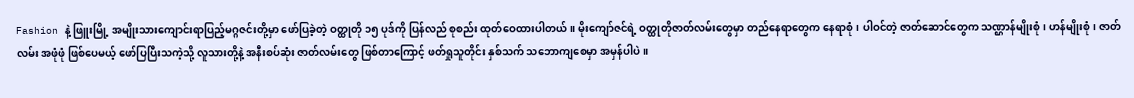Fashion နဲ့ ဖြူးမြို့ အမျိုးသားကျောင်းရာပြည့်မဂ္ဂဇင်းတို့မှာ ဖော်ပြခဲ့တဲ့ ဝတ္ထုတို ၁၅ ပုဒ်ကို ပြန်လည် စုစည်း ထုတ်ဝေထားပါတယ်။ မိုးကျော်ဇင်ရဲ့ ဝတ္ထုတိုဇာတ်လမ်းတွေမှာ တည်နေရာတွေက နေရာစုံ၊ ပါဝင်တဲ့ ဇာတ်ဆောင်တွေက သဏ္ဌာန်မျိုးစုံ၊ ဟန်မျိုးစုံ၊ ဇာတ်လမ်း အဖုံဖုံ ဖြစ်ပေမယ့် ဖော်ပြပြီးသကဲ့သို့ လူသားတို့နဲ့ အနီးစပ်ဆုံး ဇာတ်လမ်းတွေ ဖြစ်တာကြောင့် ဖတ်ရှုသူတိုင်း နှစ်သက် သဘောကျစေမှာ အမှန်ပါပဲ။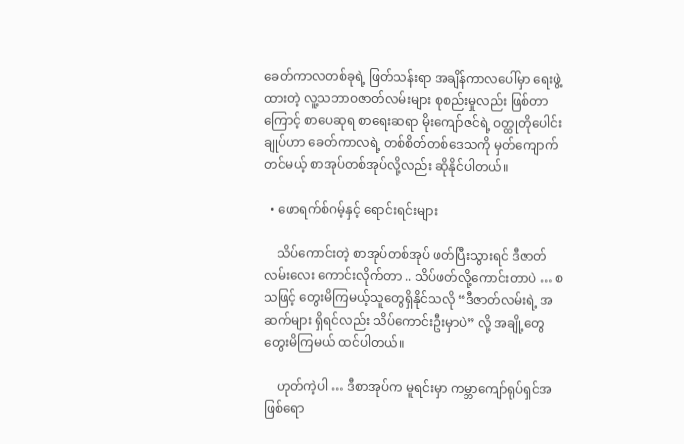ခေတ်ကာလတစ်ခုရဲ့ ဖြတ်သန်းရာ အချိန်ကာလပေါ်မှာ ရေးဖွဲ့ထားတဲ့ လူ့သဘာဝဇာတ်လမ်းများ စုစည်းမှုလည်း ဖြစ်တာကြောင့် စာပေဆုရ စာရေးဆရာ မိုးကျော်ဇင်ရဲ့ ဝတ္ထုတိုပေါင်းချုပ်ဟာ ခေတ်ကာလရဲ့ တစ်စိတ်တစ်ဒေသကို မှတ်ကျောက်တင်မယ့် စာအုပ်တစ်အုပ်လို့လည်း ဆိုနိုင်ပါတယ်။

  • ဖောရက်စ်ဂမ့်နှင့် ရောင်းရင်းများ

    သိပ်ကောင်းတဲ့ စာအုပ်တစ်အုပ် ဖတ်ပြီးသွားရင် ဒီဇာတ်လမ်းလေး ကောင်းလိုက်တာ .. သိပ်ဖတ်လို့ကောင်းတာပဲ … စသဖြင့် တွေးမိကြမယ့်သူတွေရှိနိုင်သလို “ဒီဇာတ်လမ်းရဲ့ အဆက်များ ရှိရင်လည်း သိပ်ကောင်းဦးမှာပဲ” လို့ အချို့တွေ တွေးမိကြမယ် ထင်ပါတယ်။

    ဟုတ်ကဲ့ပါ … ဒီစာအုပ်က မူရင်းမှာ ကမ္ဘာကျော်ရုပ်ရှင်အဖြစ်ရော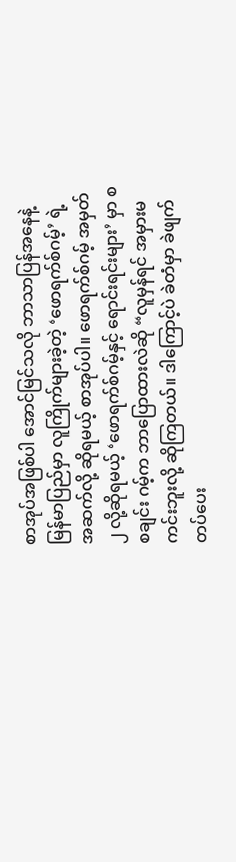စာအုပ်အဖြစ်ပါ အောင်မြင်သလို ဘာသာပြန်အနေနဲ့ မြန်မာပြည်မှာ လူကြိုက်များခဲ့တဲ့ ‘ဖောရက်စ်ဂမ့်’ ရဲ့ အဆက်လို့ ဆိုရမယ့် စာအုပ်ပါ။ ဖောရက်စ်ဂမ့် အမှတ် ၂ လို့ဆိုရမယ့် ‘ဖောရက်စ်ဂမ့်နှင့် ရောင်းရင်းများ’ မှာ စစချင်း ဂမ့်က ဘာပြောထားလဲဆို “လူမှန်ရင် အမှားမကင်းဘူးလို့ ဆိုကြတယ်။ ဒါကြောင့်ပဲ ခဲတံမှာ ခဲဖျက်တပ်ပေး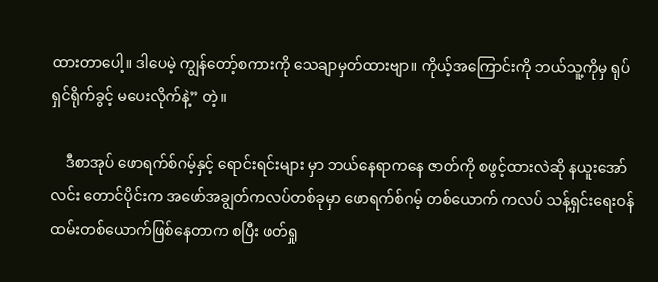ထားတာပေါ့။ ဒါပေမဲ့ ကျွန်တော့်စကားကို သေချာမှတ်ထားဗျာ။ ကိုယ့်အကြောင်းကို ဘယ်သူ့ကိုမှ ရုပ်ရှင်ရိုက်ခွင့် မပေးလိုက်နဲ့” တဲ့။

    ဒီစာအုပ် ဖောရက်စ်ဂမ့်နှင့် ရောင်းရင်းများ မှာ ဘယ်နေရာကနေ ဇာတ်ကို စဖွင့်ထားလဲဆို နယူးအော်လင်း တောင်ပိုင်းက အဖော်အချွတ်ကလပ်တစ်ခုမှာ ဖောရက်စ်ဂမ့် တစ်ယောက် ကလပ် သန့်ရှင်းရေးဝန်ထမ်းတစ်ယောက်ဖြစ်နေတာက စပြီး ဖတ်ရှု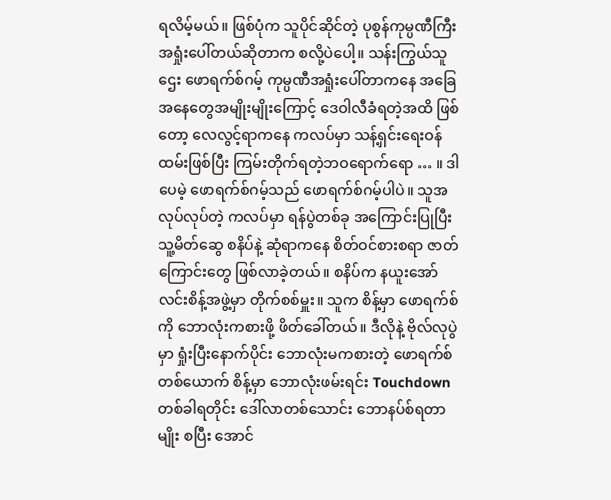ရလိမ့်မယ်။ ဖြစ်ပုံက သူပိုင်ဆိုင်တဲ့ ပုစွန်ကုမ္ပဏီကြီး အရှုံးပေါ်တယ်ဆိုတာက စလို့ပဲပေါ့။ သန်းကြွယ်သူဌေး ဖောရက်စ်ဂမ့် ကုမ္ပဏီအရှုံးပေါ်တာကနေ အခြေအနေတွေအမျိုးမျိုးကြောင့် ဒေဝါလီခံရတဲ့အထိ ဖြစ်တော့ လေလွင့်ရာကနေ ကလပ်မှာ သန့်ရှင်းရေးဝန်ထမ်းဖြစ်ပြီး ကြမ်းတိုက်ရတဲ့ဘဝရောက်ရော … ။ ဒါပေမဲ့ ဖောရက်စ်ဂမ့်သည် ဖောရက်စ်ဂမ့်ပါပဲ။ သူအလုပ်လုပ်တဲ့ ကလပ်မှာ ရန်ပွဲတစ်ခု အကြောင်းပြုပြီး သူ့မိတ်ဆွေ စနိပ်နဲ့ ဆုံရာကနေ စိတ်ဝင်စားစရာ ဇာတ်ကြောင်းတွေ ဖြစ်လာခဲ့တယ်။ စနိပ်က နယူးအော်လင်းစိန့်အဖွဲ့မှာ တိုက်စစ်မှူး။ သူက စိန့်မှာ ဖောရက်စ်ကို ဘောလုံးကစားဖို့ ဖိတ်ခေါ်တယ်။ ဒီလိုနဲ့ ဗိုလ်လုပွဲမှာ ရှုံးပြီးနောက်ပိုင်း ဘောလုံးမကစားတဲ့ ဖောရက်စ်တစ်ယောက် စိန့်မှာ ဘောလုံးဖမ်းရင်း Touchdown တစ်ခါရတိုင်း ဒေါ်လာတစ်သောင်း ဘောနပ်စ်ရတာမျိုး စပြီး အောင်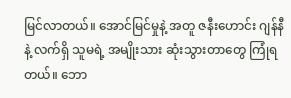မြင်လာတယ်။ အောင်မြင်မှုနဲ့ အတူ ဇနီးဟောင်း ဂျန်နီနဲ့ လက်ရှိ သူမရဲ့ အမျိုးသား ဆုံးသွားတာတွေ ကြုံရတယ်။ ဘော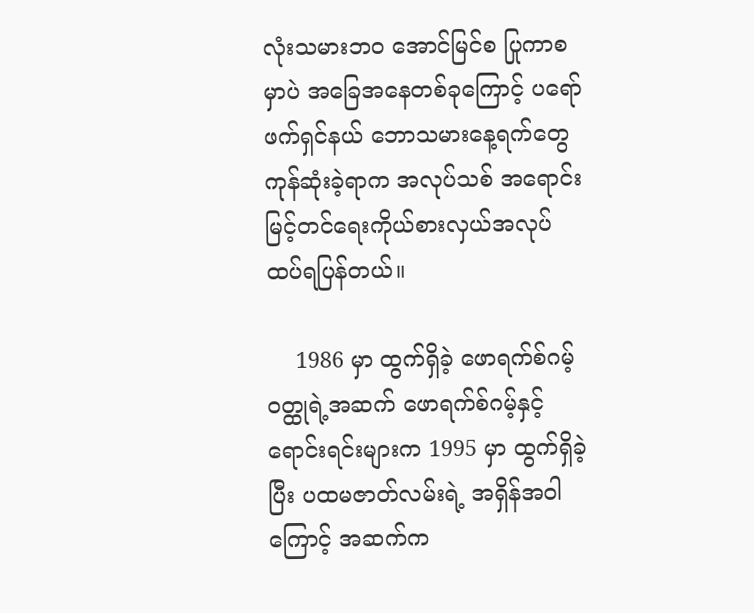လုံးသမားဘဝ အောင်မြင်စ ပြုကာစမှာပဲ အခြေအနေတစ်ခုကြောင့် ပရော်ဖက်ရှင်နယ် ဘောသမားနေ့ရက်တွေ ကုန်ဆုံးခဲ့ရာက အလုပ်သစ် အရောင်းမြင့်တင်ရေးကိုယ်စားလှယ်အလုပ် ထပ်ရပြန်တယ်။

    1986 မှာ ထွက်ရှိခဲ့ ဖောရက်စ်ဂမ့် ဝတ္ထုရဲ့အဆက် ဖောရက်စ်ဂမ့်နှင့် ရောင်းရင်းများက 1995 မှာ ထွက်ရှိခဲ့ပြီး ပထမဇာတ်လမ်းရဲ့ အရှိန်အဝါကြောင့် အဆက်က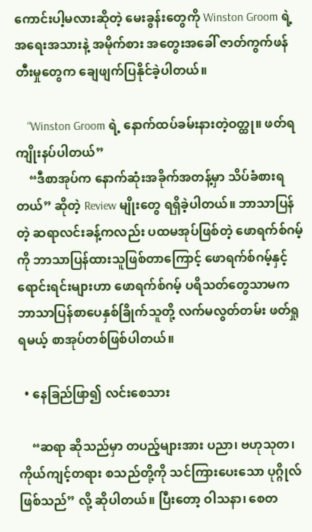ကောင်းပါ့မလားဆိုတဲ့ မေးခွန်းတွေကို Winston Groom ရဲ့ အရေးအသားနဲ့ အမိုက်စား အတွေးအခေါ် ဇာတ်ကွက်ဖန်တီးမှုတွေက ချေဖျက်ပြနိုင်ခဲ့ပါတယ်။

    “Winston Groom ရဲ့ နောက်ထပ်ခမ်းနားတဲ့ဝတ္ထု။ ဖတ်ရကျိုးနပ်ပါတယ်”
    “ဒီစာအုပ်က နောက်ဆုံးအခိုက်အတန့်မှာ သိပ်ခံစားရတယ်” ဆိုတဲ့ Review မျိုးတွေ ရရှိခဲ့ပါတယ်။ ဘာသာပြန်တဲ့ ဆရာလင်းခန့်ကလည်း ပထမအုပ်ဖြစ်တဲ့ ဖောရက်စ်ဂမ့်ကို ဘာသာပြန်ထားသူဖြစ်တာကြောင့် ဖောရက်စ်ဂမ့်နှင့် ရောင်းရင်းများဟာ ဖောရက်စ်ဂမ့် ပရိသတ်တွေသာမက ဘာသာပြန်စာပေနှစ်ခြိုက်သူတို့ လက်မလွတ်တမ်း ဖတ်ရှုရမယ့် စာအုပ်တစ်ဖြစ်ပါတယ်။

  • နေခြည်ဖြာ၍ လင်းစေသား

    “ဆရာ ဆိုသည်မှာ တပည့်များအား ပညာ၊ ဗဟုသုတ၊ ကိုယ်ကျင့်တရား စသည်တို့ကို သင်ကြားပေးသော ပုဂ္ဂိုလ် ဖြစ်သည်” လို့ ဆိုပါတယ်။ ပြီးတော့ ဝါသနာ၊ စေတ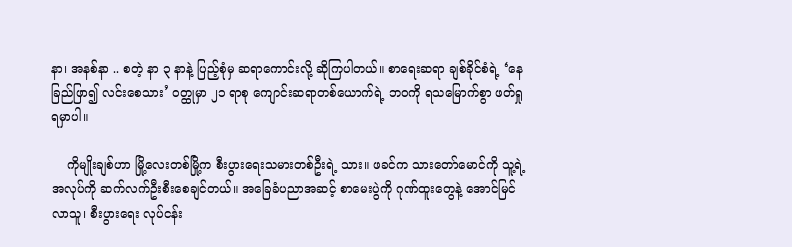နာ၊ အနစ်နာ .. စတဲ့ နာ ၃ နာနဲ့ ပြည့်စုံမှ ဆရာကောင်းလို့ ဆိုကြပါတယ်။ စာရေးဆရာ ချစ်ခိုင်စံရဲ့ ‘နေခြည်ဖြာ၍ လင်းစေသား’ ဝတ္ထုမှာ ၂၁ ရာစု ကျောင်းဆရာတစ်ယောက်ရဲ့ ဘဝကို ရသမြောက်စွာ ဖတ်ရှုရမှာပါ။

    ကိုမျိုးချစ်ဟာ မြို့လေးတစ်မြို့က စီးပွားရေးသမားတစ်ဦးရဲ့ သား။ ဖခင်က သားတော်မောင်ကို သူ့ရဲ့ အလုပ်ကို ဆက်လက်ဦးစီးစေချင်တယ်။ အခြေခံပညာအဆင့် စာမေးပွဲကို ဂုဏ်ထူးတွေနဲ့ အောင်မြင်လာသူ၊ စီးပွားရေး လုပ်ငန်း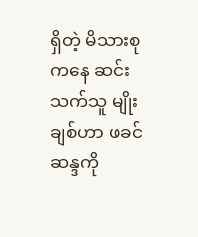ရှိတဲ့ မိသားစုကနေ ဆင်းသက်သူ မျိုးချစ်ဟာ ဖခင်ဆန္ဒကို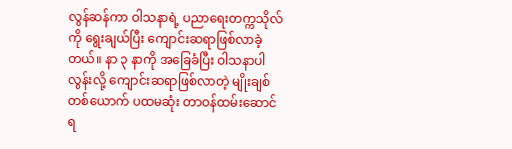လွန်ဆန်ကာ ဝါသနာရဲ့ ပညာရေးတက္ကသိုလ်ကို ရွေးချယ်ပြီး ကျောင်းဆရာဖြစ်လာခဲ့တယ်။ နာ ၃ နာကို အခြေခံပြီး ဝါသနာပါလွန်းလို့ ကျောင်းဆရာဖြစ်လာတဲ့ မျိုးချစ်တစ်ယောက် ပထမဆုံး တာဝန်ထမ်းဆောင်ရ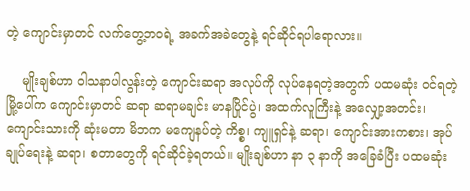တဲ့ ကျောင်းမှာတင် လက်တွေ့ဘဝရဲ့ အခက်အခဲတွေနဲ့ ရင်ဆိုင်ရပါရောလား။

    မျိုးချစ်ဟာ ဝါသနာပါလွန်းတဲ့ ကျောင်းဆရာ အလုပ်ကို လုပ်နေရတဲ့အတွက် ပထမဆုံး ဝင်ရတဲ့ မြို့ပေါ်က ကျောင်းမှာတင် ဆရာ ဆရာမချင်း မာနပြိုင်ပွဲ၊ အထက်လူကြီးနဲ့ အလျှော့အတင်း၊ ကျောင်းသားကို ဆုံးမတာ မိဘက မကျေနပ်တဲ့ ကိစ္စ၊ ကျူရှင်နဲ့ ဆရာ၊ ကျောင်းအားကစား၊ အုပ်ချုပ်ရေးနဲ့ ဆရာ၊ စတာတွေကို ရင်ဆိုင်ခဲ့ရတယ်။ မျိုးချစ်ဟာ နာ ၃ နာကို အခြေခံပြီး ပထမဆုံး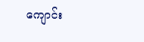ကျောင်း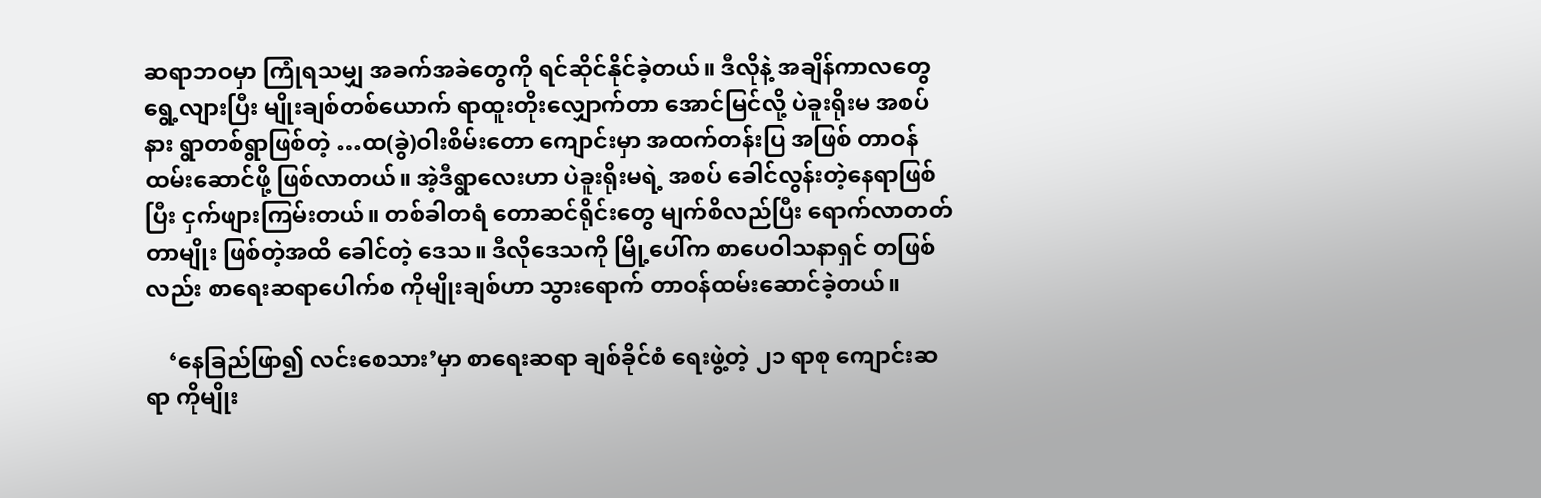ဆရာဘဝမှာ ကြုံရသမျှ အခက်အခဲတွေကို ရင်ဆိုင်နိုင်ခဲ့တယ်။ ဒီလိုနဲ့ အချိန်ကာလတွေ ရွေ့လျားပြီး မျိုးချစ်တစ်ယောက် ရာထူးတိုးလျှောက်တာ အောင်မြင်လို့ ပဲခူးရိုးမ အစပ်နား ရွာတစ်ရွာဖြစ်တဲ့ …ထ(ခွဲ)ဝါးစိမ်းတော ကျောင်းမှာ အထက်တန်းပြ အဖြစ် တာဝန် ထမ်းဆောင်ဖို့ ဖြစ်လာတယ်။ အဲ့ဒီရွာလေးဟာ ပဲခူးရိုးမရဲ့ အစပ် ခေါင်လွန်းတဲ့နေရာဖြစ်ပြီး ငှက်ဖျားကြမ်းတယ်။ တစ်ခါတရံ တောဆင်ရိုင်းတွေ မျက်စိလည်ပြီး ရောက်လာတတ်တာမျိုး ဖြစ်တဲ့အထိ ခေါင်တဲ့ ဒေသ။ ဒီလိုဒေသကို မြို့ပေါ်က စာပေဝါသနာရှင် တဖြစ်လည်း စာရေးဆရာပေါက်စ ကိုမျိုးချစ်ဟာ သွားရောက် တာဝန်ထမ်းဆောင်ခဲ့တယ်။

    ‘နေခြည်ဖြာ၍ လင်းစေသား’မှာ စာရေးဆရာ ချစ်ခိုင်စံ ရေးဖွဲ့တဲ့ ၂၁ ရာစု ကျောင်းဆရာ ကိုမျိုး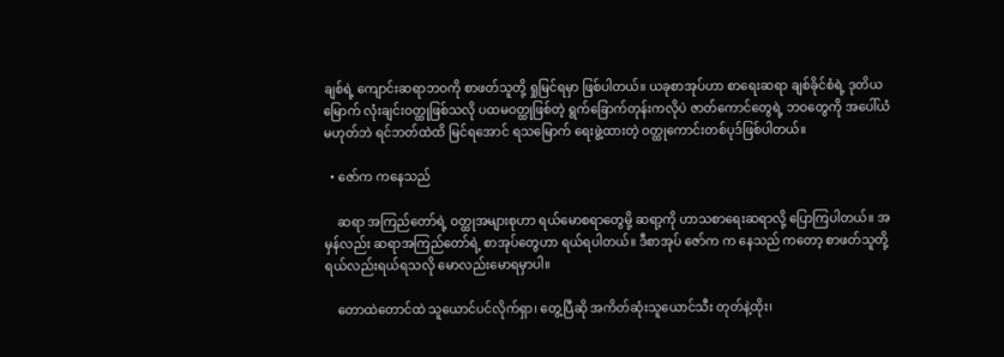ချစ်ရဲ့ ကျောင်းဆရာဘဝကို စာဖတ်သူတို့ ရှုမြင်ရမှာ ဖြစ်ပါတယ်။ ယခုစာအုပ်ဟာ စာရေးဆရာ ချစ်ခိုင်စံရဲ့ ဒုတိယမြောက် လုံးချင်းဝတ္ထုဖြစ်သလို ပထမဝတ္ထုဖြစ်တဲ့ ရွက်ခြောက်တုန်းကလိုပဲ ဇာတ်ကောင်တွေရဲ့ ဘဝတွေကို အပေါ်ယံ မဟုတ်ဘဲ ရင်ဘတ်ထဲထိ မြင်ရအောင် ရသမြောက် ရေးဖွဲ့ထားတဲ့ ဝတ္ထုကောင်းတစ်ပုဒ်ဖြစ်ပါတယ်။

  • ဇော်က ကနေသည်

    ဆရာ အကြည်တော်ရဲ့ ဝတ္ထုအများစုဟာ ရယ်မောစရာတွေမို့ ဆရာ့ကို ဟာသစာရေးဆရာလို့ ပြောကြပါတယ်။ အမှန်လည်း ဆရာအကြည်တော်ရဲ့ စာအုပ်တွေဟာ ရယ်ရပါတယ်။ ဒီစာအုပ် ဇော်က က နေသည် ကတော့ စာဖတ်သူတို့ ရယ်လည်းရယ်ရသလို မောလည်းမောရမှာပါ။

    တောထဲတောင်ထဲ သူယောင်ပင်လိုက်ရှာ၊ တွေ့ပြီဆို အကိတ်ဆုံးသူယောင်သီး တုတ်နဲ့ထိုး၊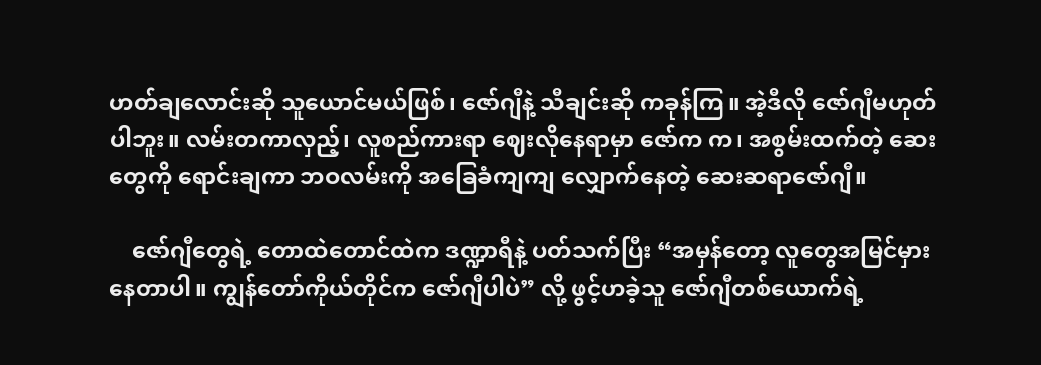ဟတ်ချလောင်းဆို သူယောင်မယ်ဖြစ်၊ ဇော်ဂျီနဲ့ သီချင်းဆို ကခုန်ကြ။ အဲ့ဒီလို ဇော်ဂျီမဟုတ်ပါဘူး။ လမ်းတကာလှည့်၊ လူစည်ကားရာ ဈေးလိုနေရာမှာ ဇော်က က၊ အစွမ်းထက်တဲ့ ဆေးတွေကို ရောင်းချကာ ဘဝလမ်းကို အခြေခံကျကျ လျှောက်နေတဲ့ ဆေးဆရာဇော်ဂျီ။

    ဇော်ဂျီတွေရဲ့ တောထဲတောင်ထဲက ဒဏ္ဍာရီနဲ့ ပတ်သက်ပြီး “အမှန်တော့ လူတွေအမြင်မှားနေတာပါ။ ကျွန်တော်ကိုယ်တိုင်က ဇော်ဂျီပါပဲ” လို့ ဖွင့်ဟခဲ့သူ ဇော်ဂျီတစ်ယောက်ရဲ့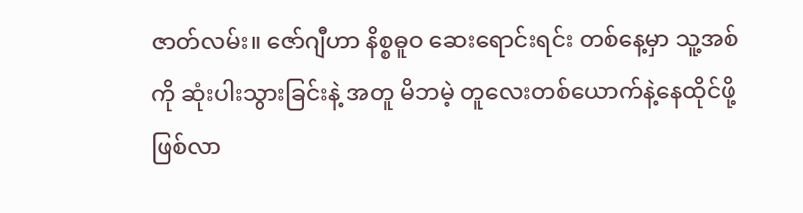ဇာတ်လမ်း။ ဇော်ဂျီဟာ နိစ္စဓူဝ ဆေးရောင်းရင်း တစ်နေ့မှာ သူ့အစ်ကို ဆုံးပါးသွားခြင်းနဲ့ အတူ မိဘမဲ့ တူလေးတစ်ယောက်နဲ့နေထိုင်ဖို့ ဖြစ်လာ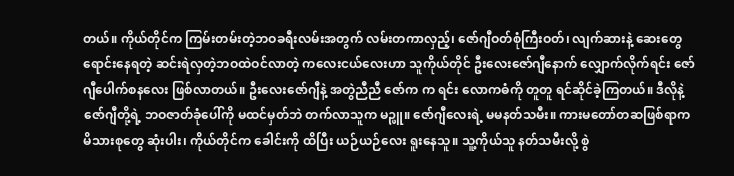တယ်။ ကိုယ်တိုင်က ကြမ်းတမ်းတဲ့ဘဝခရီးလမ်းအတွက် လမ်းတကာလှည့်၊ ဇော်ဂျီဝတ်စုံကြီးဝတ်၊ လျက်ဆားနဲ့ ဆေးတွေရောင်းနေရတဲ့ ဆင်းရဲလှတဲ့ဘဝထဲဝင်လာတဲ့ ကလေးငယ်လေးဟာ သူကိုယ်တိုင် ဦးလေးဇော်ဂျီနောက် လျှောက်လိုက်ရင်း ဇော်ဂျီပေါက်စနလေး ဖြစ်လာတယ်။ ဦးလေးဇော်ဂျီနဲ့ အတွဲညီညီ ဇော်က က ရင်း လောကဓံကို တူတူ ရင်ဆိုင်ခဲ့ကြတယ်။ ဒီလိုနဲ့ ဇော်ဂျီတို့ရဲ့ ဘဝဇာတ်ခုံပေါ်ကို မထင်မှတ်ဘဲ တက်လာသူက မဉ္ဖူ။ ဇော်ဂျီလေးရဲ့ မမနတ်သမီး။ ကားမတော်တဆဖြစ်ရာက မိသားစုတွေ ဆုံးပါး၊ ကိုယ်တိုင်က ခေါင်းကို ထိပြီး ယဉ်ယဉ်လေး ရူးနေသူ။ သူ့ကိုယ်သူ နတ်သမီးလို့ စွဲ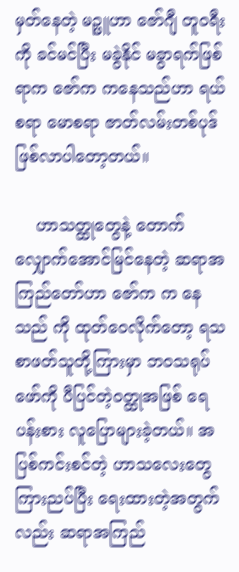မှတ်နေတဲ့ မဉ္ဖူဟာ ဇော်ဂျီ တူဝရီးကို ခင်မင်ပြီး မခွဲနိုင် မခွာရက်ဖြစ်ရာက ဇော်က ကနေသည်ဟာ ရယ်စရာ မောစရာ ဇာတ်လမ်းတစ်ပုဒ် ဖြစ်လာပါတော့တယ်။

    ဟာသတ္ထုတွေနဲ့ တောက်လျှောက်အောင်မြင်နေတဲ့ ဆရာအကြည်တော်ဟာ ဇော်က က နေသည် ကို ထုတ်ဝေလိုက်တော့ ရသစာဖတ်သူတို့ကြားမှာ ဘဝသရုပ်ဖော်ကို ပီပြင်တဲ့ဝတ္ထုအဖြစ် ရေပန်းစား လူပြောများခဲ့တယ်။ အပြစ်ကင်းစင်တဲ့ ဟာသလေးတွေ ကြားညပ်ပြီး ရေးထားတဲ့အတွက်လည်း ဆရာအကြည်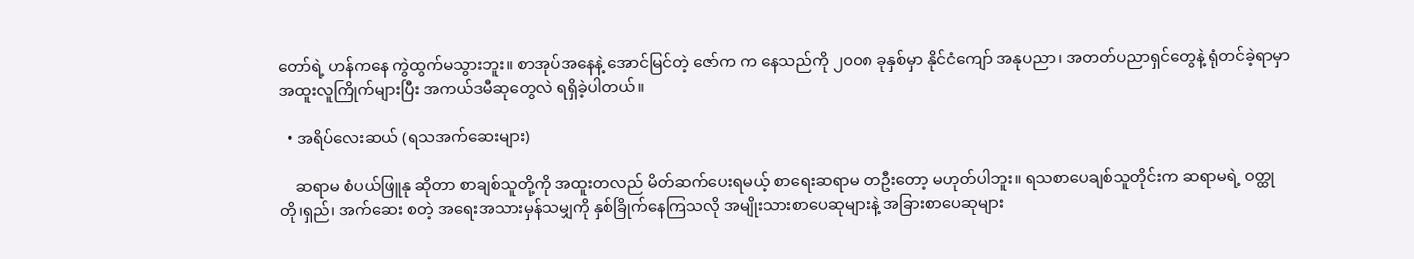တော်ရဲ့ ဟန်ကနေ ကွဲထွက်မသွားဘူး။ စာအုပ်အနေနဲ့ အောင်မြင်တဲ့ ဇော်က က နေသည်ကို ၂၀၀၈ ခုနှစ်မှာ နိုင်ငံကျော် အနုပညာ၊ အတတ်ပညာရှင်တွေနဲ့ ရုံတင်ခဲ့ရာမှာ အထူးလူကြိုက်များပြီး အကယ်ဒမီဆုတွေလဲ ရရှိခဲ့ပါတယ်။

  • အရိပ်လေးဆယ် (ရသအက်ဆေးများ)

    ဆရာမ စံပယ်ဖြူနု ဆိုတာ စာချစ်သူတို့ကို အထူးတလည် မိတ်ဆက်ပေးရမယ့် စာရေးဆရာမ တဦးတော့ မဟုတ်ပါဘူး။ ရသစာပေချစ်သူတိုင်းက ဆရာမရဲ့ ဝတ္ထုတို၊ရှည်၊ အက်ဆေး စတဲ့ အရေးအသားမှန်သမျှကို နှစ်ခြိုက်နေကြသလို အမျိုးသားစာပေဆုများနဲ့ အခြားစာပေဆုများ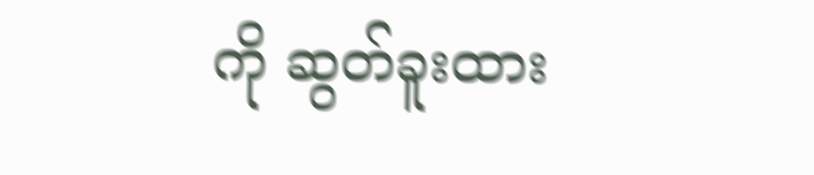ကို ဆွတ်ခူးထား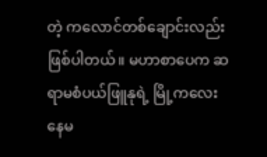တဲ့ ကလောင်တစ်ချောင်းလည်း ဖြစ်ပါတယ်။ မဟာစာပေက ဆရာမစံပယ်ဖြူနုရဲ့ မြို့ကလေးနေမ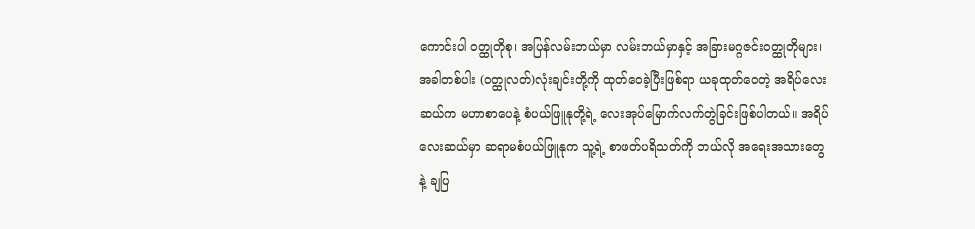ကောင်းပါ ဝတ္ထုတိုစု၊ အပြန်လမ်းဘယ်မှာ လမ်းဘယ်မှာနှင့် အခြားမဂ္ဂဇင်းဝတ္ထုတိုများ၊ အခါတစ်ပါး (ဝတ္ထုလတ်)လုံးချင်းတို့ကို ထုတ်ဝေခဲ့ပြီးဖြစ်ရာ ယခုထုတ်ဝေတဲ့ အရိပ်လေးဆယ်က မဟာစာပေနဲ့ စံပယ်ဖြူနုတို့ရဲ့ လေးအုပ်မြောက်လက်တွဲခြင်းဖြစ်ပါတယ်။ အရိပ်လေးဆယ်မှာ ဆရာမစံပယ်ဖြူနုက သူ့ရဲ့ စာဖတ်ပရိသတ်ကို ဘယ်လို အရေးအသားတွေနဲ့ ချပြ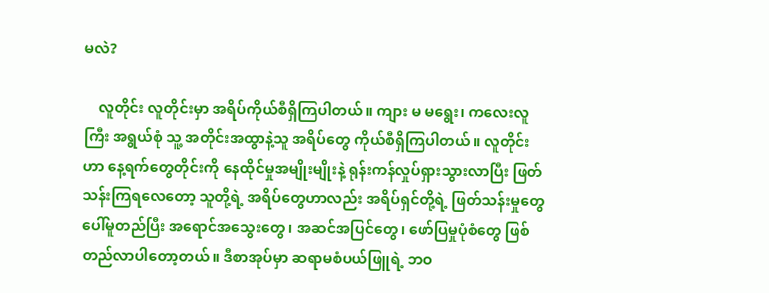မလဲ?

    လူတိုင်း လူတိုင်းမှာ အရိပ်ကိုယ်စီရှိကြပါတယ်။ ကျား မ မရွေး၊ ကလေးလူကြီး အရွယ်စုံ သူ့ အတိုင်းအထွာနဲ့သူ အရိပ်တွေ ကိုယ်စီရှိကြပါတယ်။ လူတိုင်းဟာ နေ့ရက်တွေတိုင်းကို နေထိုင်မှုအမျိုးမျိုးနဲ့ ရုန်းကန်လှုပ်ရှားသွားလာပြီး ဖြတ်သန်းကြရလေတော့ သူတို့ရဲ့ အရိပ်တွေဟာလည်း အရိပ်ရှင်တို့ရဲ့ ဖြတ်သန်းမှုတွေပေါ်မူတည်ပြီး အရောင်အသွေးတွေ၊ အဆင်အပြင်တွေ၊ ဖော်ပြမှုပုံစံတွေ ဖြစ်တည်လာပါတော့တယ်။ ဒီစာအုပ်မှာ ဆရာမစံပယ်ဖြူရဲ့ ဘဝ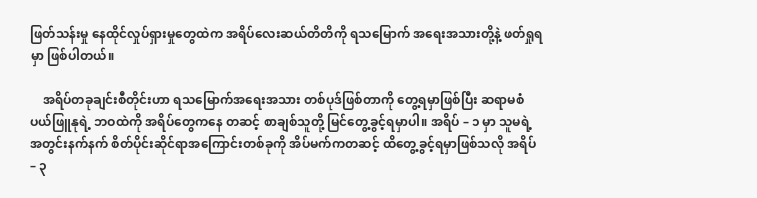ဖြတ်သန်းမှု နေထိုင်လှုပ်ရှားမှုတွေထဲက အရိပ်လေးဆယ်တိတိကို ရသမြောက် အရေးအသားတို့နဲ့ ဖတ်ရှုရမှာ ဖြစ်ပါတယ်။

    အရိပ်တခုချင်းစီတိုင်းဟာ ရသမြောက်အရေးအသား တစ်ပုဒ်ဖြစ်တာကို တွေ့ရမှာဖြစ်ပြီး ဆရာမစံပယ်ဖြူနုရဲ့ ဘဝထဲကို အရိပ်တွေကနေ တဆင့် စာချစ်သူတို့ မြင်တွေ့ခွင့်ရမှာပါ။ အရိပ် – ၁ မှာ သူမရဲ့ အတွင်းနက်နက် စိတ်ပိုင်းဆိုင်ရာအကြောင်းတစ်ခုကို အိပ်မက်ကတဆင့် ထိတွေ့ခွင့်ရမှာဖြစ်သလို အရိပ် – ၃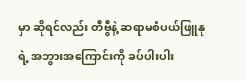မှာ ဆိုရင်လည်း တီဗွီနဲ့ ဆရာမစံပယ်ဖြူနုရဲ့ အဘွားအကြောင်းကို ခပ်ပါးပါး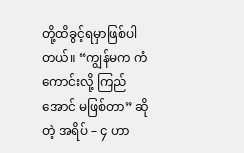တို့ထိခွင့်ရမှာဖြစ်ပါတယ်။ “ကျွန်မက ကံကောင်းလို့ ကြည်အောင် မဖြစ်တာ” ဆိုတဲ့ အရိပ် – ၄ ဟာ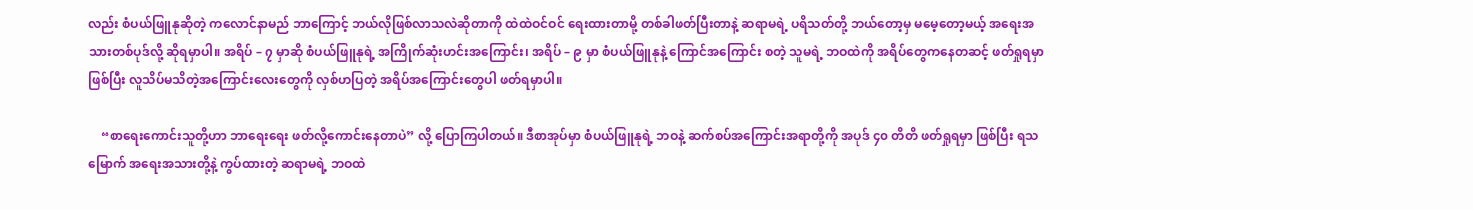လည်း စံပယ်ဖြူနုဆိုတဲ့ ကလောင်နာမည် ဘာကြောင့် ဘယ်လိုဖြစ်လာသလဲဆိုတာကို ထဲထဲဝင်ဝင် ရေးထားတာမို့ တစ်ခါဖတ်ပြီးတာနဲ့ ဆရာမရဲ့ ပရိသတ်တို့ ဘယ်တော့မှ မမေ့တော့မယ့် အရေးအသားတစ်ပုဒ်လို့ ဆိုရမှာပါ။ အရိပ် – ၇ မှာဆို စံပယ်ဖြူနုရဲ့ အကြိုက်ဆုံးဟင်းအကြောင်း၊ အရိပ် – ၉ မှာ စံပယ်ဖြူနုနဲ့ ကြောင်အကြောင်း စတဲ့ သူမရဲ့ ဘဝထဲကို အရိပ်တွေကနေတဆင့် ဖတ်ရှုရမှာဖြစ်ပြီး လူသိပ်မသိတဲ့အကြောင်းလေးတွေကို လှစ်ဟပြတဲ့ အရိပ်အကြောင်းတွေပါ ဖတ်ရမှာပါ။

    “စာရေးကောင်းသူတို့ဟာ ဘာရေးရေး ဖတ်လို့ကောင်းနေတာပဲ” လို့ ပြောကြပါတယ်။ ဒီစာအုပ်မှာ စံပယ်ဖြူနုရဲ့ ဘဝနဲ့ ဆက်စပ်အကြောင်းအရာတို့ကို အပုဒ် ၄၀ တိတိ ဖတ်ရှုရမှာ ဖြစ်ပြီး ရသမြောက် အရေးအသားတို့နဲ့ ကွပ်ထားတဲ့ ဆရာမရဲ့ ဘဝထဲ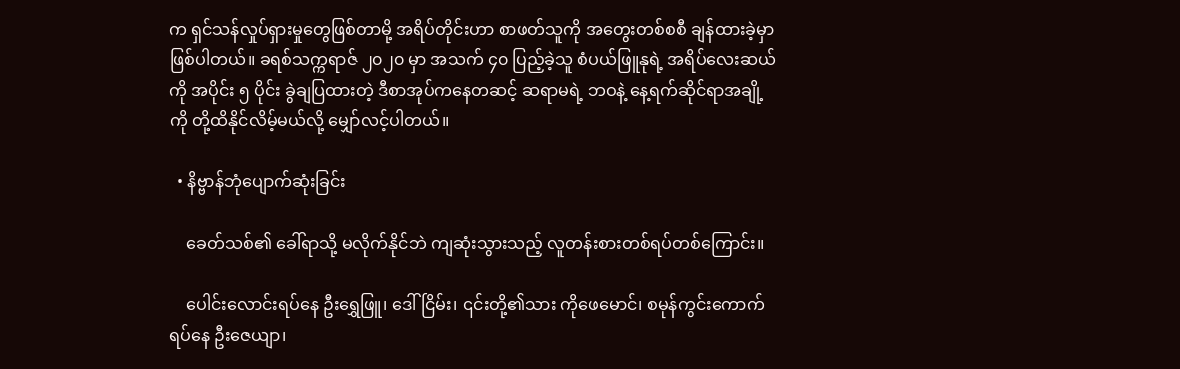က ရှင်သန်လှုပ်ရှားမှုတွေဖြစ်တာမို့ အရိပ်တိုင်းဟာ စာဖတ်သူကို အတွေးတစ်စစီ ချန်ထားခဲ့မှာ ဖြစ်ပါတယ်။ ခရစ်သက္ကရာဇ် ၂၀၂၀ မှာ အသက် ၄၀ ပြည့်ခဲ့သူ စံပယ်ဖြူနုရဲ့ အရိပ်လေးဆယ် ကို အပိုင်း ၅ ပိုင်း ခွဲချပြထားတဲ့ ဒီစာအုပ်ကနေတဆင့် ဆရာမရဲ့ ဘဝနဲ့ နေ့ရက်ဆိုင်ရာအချို့ကို တို့ထိနိုင်လိမ့်မယ်လို့ မျှော်လင့်ပါတယ်။

  • နိဗ္ဗာန်ဘုံပျောက်ဆုံးခြင်း

    ခေတ်သစ်၏ ခေါ်ရာသို့ မလိုက်နိုင်ဘဲ ကျဆုံးသွားသည့် လူတန်းစားတစ်ရပ်တစ်ကြောင်း။

    ပေါင်းလောင်းရပ်နေ ဦးရွှေဖြူ၊ ဒေါ်ငြိမ်း၊ ၎င်းတို့၏သား ကိုဖေမောင်၊ စမုန်ကွင်းကောက်ရပ်နေ ဦးဇေယျာ၊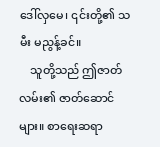ဒေါ်လှမေ၊ ၎င်းတို့၏ သမီး မညွန့်ခင်။
    သူတို့သည် ဤဇာတ်လမ်း၏ ဇာတ်ဆောင်များ။ စာရေးဆရာ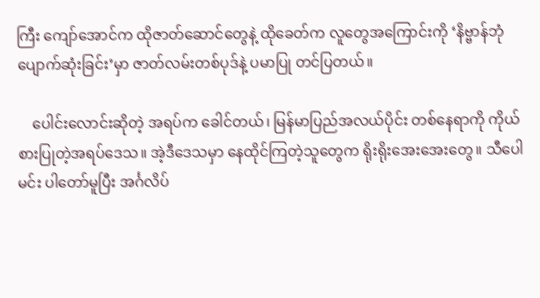ကြီး ကျော်အောင်က ထိုဇာတ်ဆောင်တွေနဲ့ ထိုခေတ်က လူတွေအကြောင်းကို ‘နိဗ္ဗာန်ဘုံပျောက်ဆုံးခြင်း’မှာ ဇာတ်လမ်းတစ်ပုဒ်နဲ့ ပမာပြု တင်ပြတယ်။

    ပေါင်းလောင်းဆိုတဲ့ အရပ်က ခေါင်တယ်၊ မြန်မာပြည်အလယ်ပိုင်း တစ်နေရာကို ကိုယ်စားပြုတဲ့အရပ်ဒေသ။ အဲ့ဒီဒေသမှာ နေထိုင်ကြတဲ့သူတွေက ရိုးရိုးအေးအေးတွေ။ သီပေါမင်း ပါတော်မူပြီး အင်္ဂလိပ်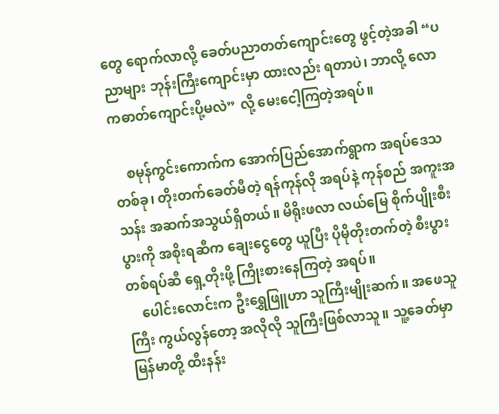တွေ ရောက်လာလို့ ခေတ်ပညာတတ်ကျောင်းတွေ ဖွင့်တဲ့အခါ “ပညာများ ဘုန်းကြီးကျောင်းမှာ ထားလည်း ရတာပဲ၊ ဘာလို့ လောကဓာတ်ကျောင်းပို့မလဲ” လို့ မေးငေါ့ကြတဲ့အရပ်။

    စမုန်ကွင်းကောက်က အောက်ပြည်အောက်ရွာက အရပ်ဒေသတစ်ခု၊ တိုးတက်ခေတ်မီတဲ့ ရန်ကုန်လို အရပ်နဲ့ ကုန်စည် အကူးအသန်း အဆက်အသွယ်ရှိတယ်။ မိရိုးဖလာ လယ်မြေ စိုက်ပျိုးစီးပွားကို အစိုးရဆီက ချေးငွေတွေ ယူပြီး ပိုမိုတိုးတက်တဲ့ စီးပွားတစ်ရပ်ဆီ ရှေ့တိုးဖို့ ကြိုးစားနေကြတဲ့ အရပ်။
    ပေါင်းလောင်းက ဦးရွှေဖြူဟာ သူကြီးမျိုးဆက်။ အဖေသူကြီး ကွယ်လွန်တော့ အလိုလို သူကြီးဖြစ်လာသူ။ သူ့ခေတ်မှာ မြန်မာတို့ ထီးနန်း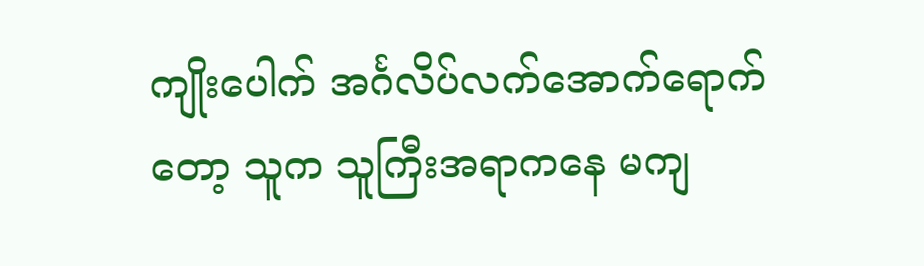ကျိုးပေါက် အင်္ဂလိပ်လက်အောက်ရောက်တော့ သူက သူကြီးအရာကနေ မကျ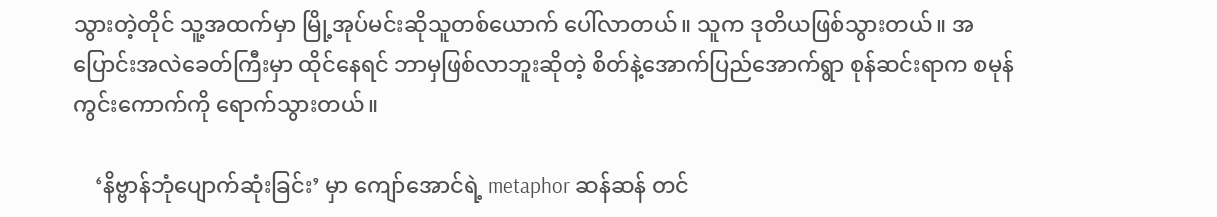သွားတဲ့တိုင် သူ့အထက်မှာ မြို့အုပ်မင်းဆိုသူတစ်ယောက် ပေါ်လာတယ်။ သူက ဒုတိယဖြစ်သွားတယ်။ အပြောင်းအလဲခေတ်ကြီးမှာ ထိုင်နေရင် ဘာမှဖြစ်လာဘူးဆိုတဲ့ စိတ်နဲ့အောက်ပြည်အောက်ရွာ စုန်ဆင်းရာက စမုန်ကွင်းကောက်ကို ရောက်သွားတယ်။

    ‘နိဗ္ဗာန်ဘုံပျောက်ဆုံးခြင်း’ မှာ ကျော်အောင်ရဲ့ metaphor ဆန်ဆန် တင်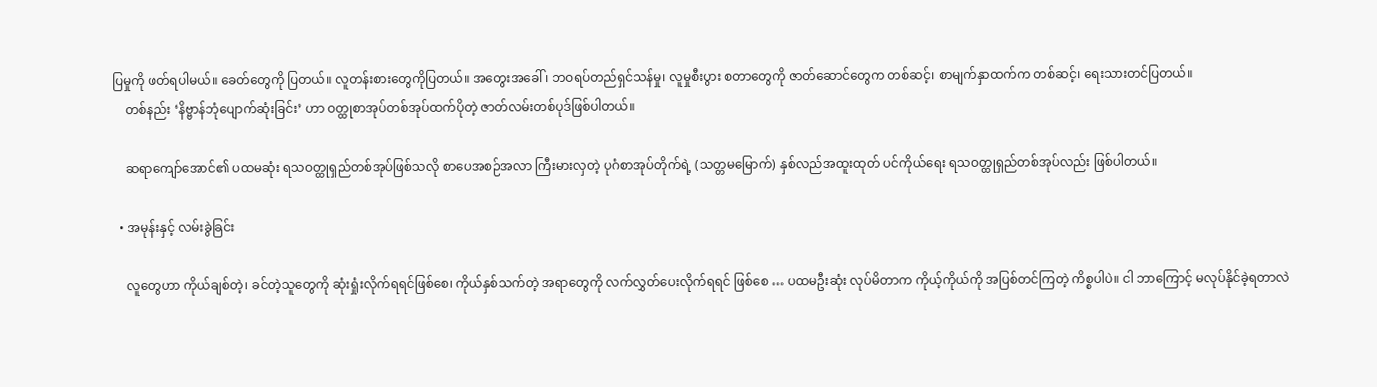ပြမှုကို ဖတ်ရပါမယ်။ ခေတ်တွေကို ပြတယ်။ လူတန်းစားတွေကိုပြတယ်။ အတွေးအခေါ် ၊ ဘဝရပ်တည်ရှင်သန်မှု၊ လူမှုစီးပွား စတာတွေကို ဇာတ်ဆောင်တွေက တစ်ဆင့်၊ စာမျက်နှာထက်က တစ်ဆင့်၊ ရေးသားတင်ပြတယ်။
    တစ်နည်း ‘နိဗ္ဗာန်ဘုံပျောက်ဆုံးခြင်း’ ဟာ ဝတ္ထုစာအုပ်တစ်အုပ်ထက်ပိုတဲ့ ဇာတ်လမ်းတစ်ပုဒ်ဖြစ်ပါတယ်။

    ဆရာကျော်အောင်၏ ပထမဆုံး ရသဝတ္ထုရှည်တစ်အုပ်ဖြစ်သလို စာပေအစဉ်အလာ ကြီးမားလှတဲ့ ပုဂံစာအုပ်တိုက်ရဲ့ (သတ္တမမြောက်) နှစ်လည်အထူးထုတ် ပင်ကိုယ်ရေး ရသဝတ္ထုရှည်တစ်အုပ်လည်း ဖြစ်ပါတယ်။

  • အမုန်းနှင့် လမ်းခွဲခြင်း

    လူတွေဟာ ကိုယ်ချစ်တဲ့၊ ခင်တဲ့သူတွေကို ဆုံးရှုံးလိုက်ရရင်ဖြစ်စေ၊ ကိုယ်နှစ်သက်တဲ့ အရာတွေကို လက်လွှတ်ပေးလိုက်ရရင် ဖြစ်စေ … ပထမဦးဆုံး လုပ်မိတာက ကိုယ့်ကိုယ်ကို အပြစ်တင်ကြတဲ့ ကိစ္စပါပဲ။ ငါ ဘာကြောင့် မလုပ်နိုင်ခဲ့ရတာလဲ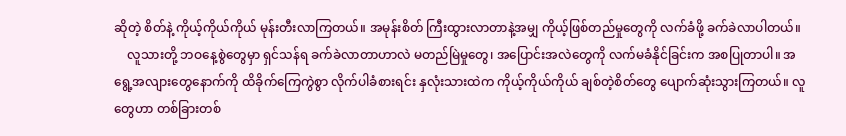ဆိုတဲ့ စိတ်နဲ့ ကိုယ့်ကိုယ်ကိုယ် မုန်းတီးလာကြတယ်။ အမုန်းစိတ် ကြီးထွားလာတာနဲ့အမျှ ကိုယ့်ဖြစ်တည်မှုတွေကို လက်ခံဖို့ ခက်ခဲလာပါတယ်။
    လူသားတို့ ဘဝနေ့စွဲတွေမှာ ရှင်သန်ရ ခက်ခဲလာတာဟာလဲ မတည်မြဲမှုတွေ၊ အပြောင်းအလဲတွေကို လက်မခံနိုင်ခြင်းက အစပြုတာပါ။ အရွေ့အလျားတွေနောက်ကို ထိခိုက်ကြေကွဲစွာ လိုက်ပါခံစားရင်း နှလုံးသားထဲက ကိုယ့်ကိုယ်ကိုယ် ချစ်တဲ့စိတ်တွေ ပျောက်ဆုံးသွားကြတယ်။ လူတွေဟာ တစ်ခြားတစ်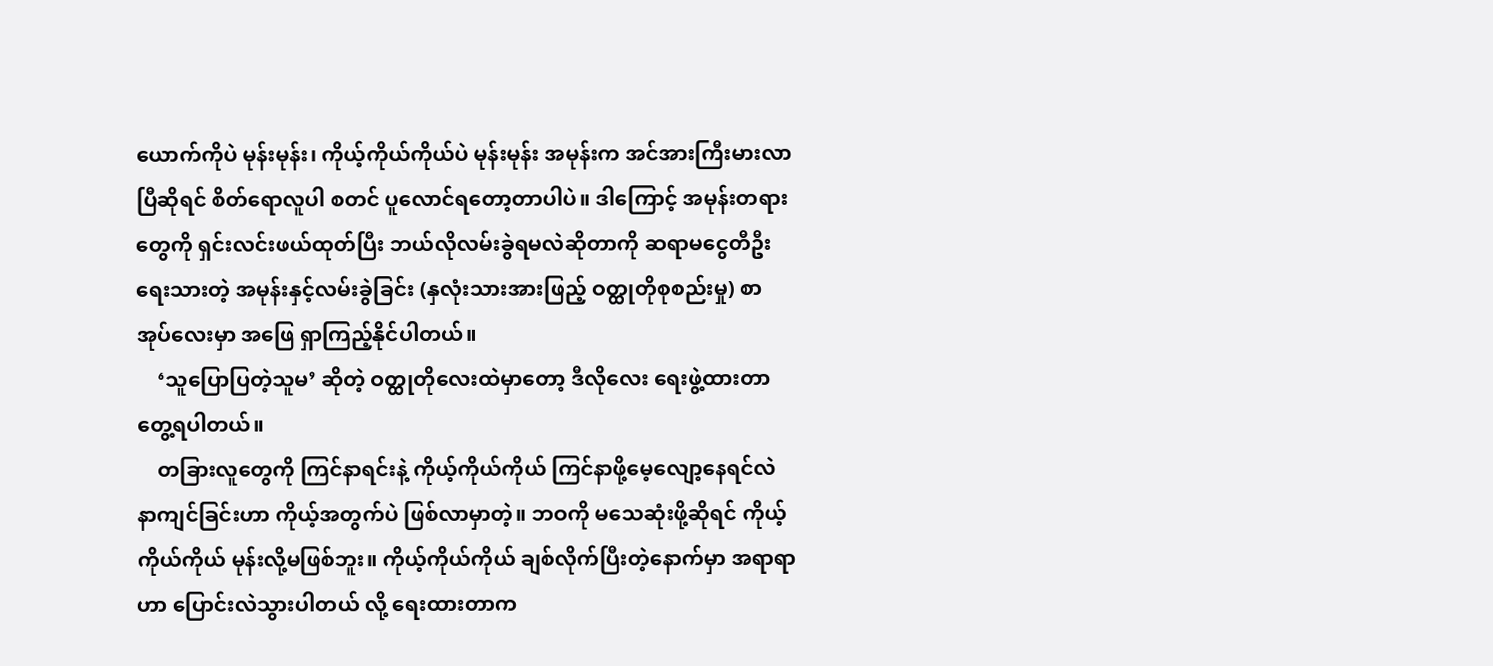ယောက်ကိုပဲ မုန်းမုန်း၊ ကိုယ့်ကိုယ်ကိုယ်ပဲ မုန်းမုန်း အမုန်းက အင်အားကြီးမားလာပြီဆိုရင် စိတ်ရောလူပါ စတင် ပူလောင်ရတော့တာပါပဲ။ ဒါကြောင့် အမုန်းတရားတွေကို ရှင်းလင်းဖယ်ထုတ်ပြီး ဘယ်လိုလမ်းခွဲရမလဲဆိုတာကို ဆရာမငွေတီဦး ရေးသားတဲ့ အမုန်းနှင့်လမ်းခွဲခြင်း (နှလုံးသားအားဖြည့် ဝတ္ထုတိုစုစည်းမှု) စာအုပ်လေးမှာ အဖြေ ရှာကြည့်နိုင်ပါတယ်။
    ‘သူပြောပြတဲ့သူမ’ ဆိုတဲ့ ဝတ္ထုတိုလေးထဲမှာတော့ ဒီလိုလေး ရေးဖွဲ့ထားတာ တွေ့ရပါတယ်။
    တခြားလူတွေကို ကြင်နာရင်းနဲ့ ကိုယ့်ကိုယ်ကိုယ် ကြင်နာဖို့မေ့လျော့နေရင်လဲ နာကျင်ခြင်းဟာ ကိုယ့်အတွက်ပဲ ဖြစ်လာမှာတဲ့။ ဘဝကို မသေဆုံးဖို့ဆိုရင် ကိုယ့်ကိုယ်ကိုယ် မုန်းလို့မဖြစ်ဘူး။ ကိုယ့်ကိုယ်ကိုယ် ချစ်လိုက်ပြီးတဲ့နောက်မှာ အရာရာဟာ ပြောင်းလဲသွားပါတယ် လို့ ရေးထားတာက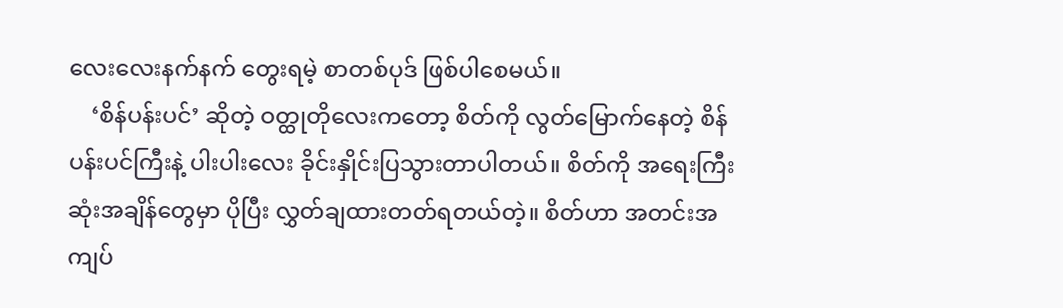လေးလေးနက်နက် တွေးရမဲ့ စာတစ်ပုဒ် ဖြစ်ပါစေမယ်။
    ‘စိန်ပန်းပင်’ ဆိုတဲ့ ဝတ္ထုတိုလေးကတော့ စိတ်ကို လွတ်မြောက်နေတဲ့ စိန်ပန်းပင်ကြီးနဲ့ ပါးပါးလေး ခိုင်းနှိုင်းပြသွားတာပါတယ်။ စိတ်ကို အရေးကြီးဆုံးအချိန်တွေမှာ ပိုပြီး လွှတ်ချထားတတ်ရတယ်တဲ့။ စိတ်ဟာ အတင်းအကျပ်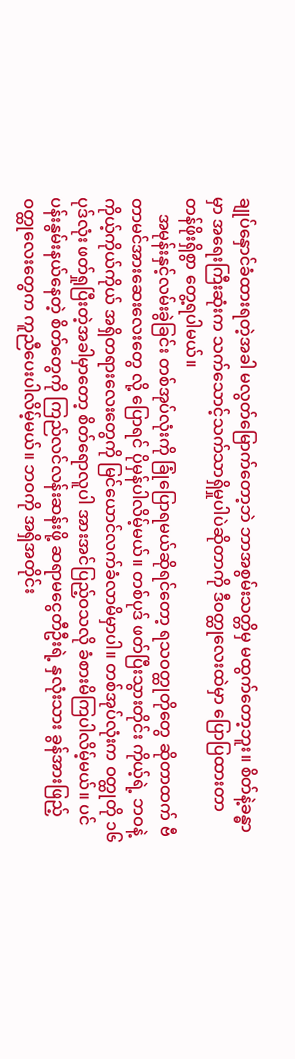ချုပ်နှောင်ခံထားရတဲ့အခါ မလွတ်မြောက်တော့ဘဲ ဘာအစွမ်းသတ္တိမှ မထွက်တော့ဘူး။ စိတ်နဲ့ခန္ဓာမှာ အရေးကြီးဆုံးက သက်သောင့်သက်သာရှိမှုပါပဲဆိုတာကို ဒီဝတ္ထုလေးထဲမှာ ပြောပြထားတာ တန်ဖိုးရှိစွာ တွေ့ရပါမယ်။
    အမုန်းနှင့်လမ်းခွဲခြင်း တစ်အုပ်လုံးကို ခြုံပြောရမယ်ဆိုရင်တော့ ရသဝတ္ထုတိုတွေ ဆိုတာထက် ဗီတာမင်အားဆေးလေးတွေ လို့ ပြောရင် ပိုမှန်ပါလိမ့်မယ်။ တစ်ပုဒ် ဖတ်ပြီးသွားတိုင်း ကိုယ့်ရဲ့ ဘဝနဲ့ ကိုယ့်ကိုယ်ကိုယ် အရှိတရားလေးတွေကို မြင်ယောင်လက်ခံလာမိမှာပါ။ တစ်အုပ်လုံးက ဝတ္ထုတို ၁၆ ပုဒ်လုံး ဖတ်ရှုပြီးတဲ့အခါမှာတော့ စိတ်ရောလူပါ အားအင်ပြည့်ဝသလို ခံစားမိကြပါလိမ့်မယ်။ ပင်ပန်းနွမ်းနယ်နေတဲ့ စိတ်တွေကို ကြည်လင်လန်းဆန်းဖို့ ဆရာမငွေတီဦးရဲ့ နှလုံးသား ခွန်အားဖြည့်ဝတ္ထုလေးတွေက ကူညီပေးပါလိမ့်မယ်။ ဘဝကို အရှိအတိုင်း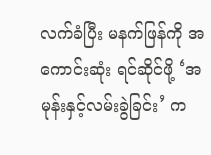လက်ခံပြီး မနက်ဖြန်ကို အကောင်းဆုံး ရင်ဆိုင်ဖို့ ‘အမုန်းနှင့်လမ်းခွဲခြင်း’ က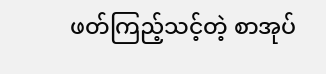ဖတ်ကြည့်သင့်တဲ့ စာအုပ်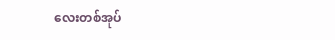လေးတစ်အုပ်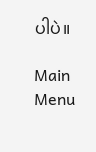ပါပဲ။

Main Menu